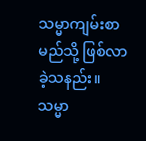သမ္မာကျမ်းစာ မည်သို့ ဖြစ်လာခဲ့သနည်း။ သမ္မာ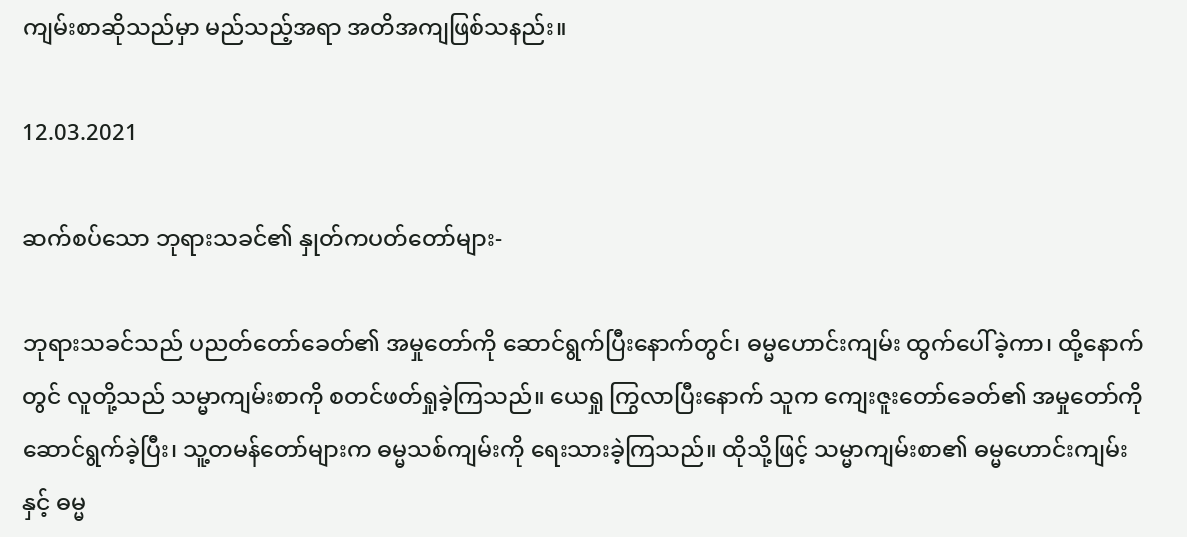ကျမ်းစာဆိုသည်မှာ မည်သည့်အရာ အတိအကျဖြစ်သနည်း။

12.03.2021

ဆက်စပ်သော ဘုရားသခင်၏ နှုတ်ကပတ်တော်များ-

ဘုရားသခင်သည် ပညတ်တော်ခေတ်၏ အမှုတော်ကို ဆောင်ရွက်ပြီးနောက်တွင်၊ ဓမ္မဟောင်းကျမ်း ထွက်ပေါ်ခဲ့ကာ၊ ထို့နောက်တွင် လူတို့သည် သမ္မာကျမ်းစာကို စတင်ဖတ်ရှုခဲ့ကြသည်။ ယေရှု ကြွလာပြီးနောက် သူက ကျေးဇူးတော်ခေတ်၏ အမှုတော်ကို ဆောင်ရွက်ခဲ့ပြီး၊ သူ့တမန်တော်များက ဓမ္မသစ်ကျမ်းကို ရေးသားခဲ့ကြသည်။ ထိုသို့ဖြင့် သမ္မာကျမ်းစာ၏ ဓမ္မဟောင်းကျမ်း နှင့် ဓမ္မ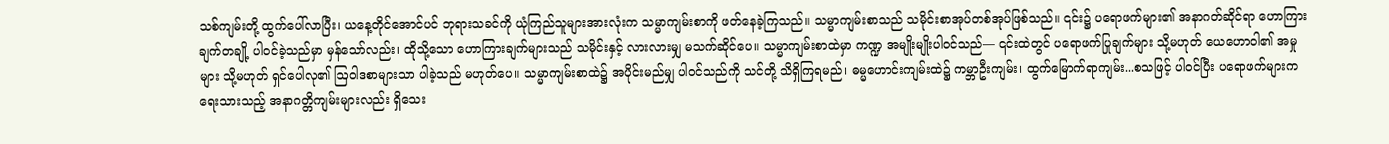သစ်ကျမ်းတို့ ထွက်ပေါ်လာပြီး၊ ယနေ့တိုင်အောင်ပင် ဘုရားသခင်ကို ယုံကြည်သူများအားလုံးက သမ္မာကျမ်းစာကို ဖတ်နေခဲ့ကြသည်။ သမ္မာကျမ်းစာသည် သမိုင်းစာအုပ်တစ်အုပ်ဖြစ်သည်။ ၎င်း၌ ပရောဖက်များ၏ အနာဂတ်ဆိုင်ရာ ဟောကြားချက်တချို့ ပါဝင်ခဲ့သည်မှာ မှန်သော်လည်း၊ ထိုသို့သော ဟောကြားချက်များသည် သမိုင်းနှင့် လားလားမျှ မသက်ဆိုင်ပေ။ သမ္မာကျမ်းစာထဲမှာ ကဏ္ဍ အမျိုးမျိုးပါဝင်သည်— ၎င်းထဲတွင် ပရောဖက်ပြုချက်များ သို့မဟုတ် ယေဟောဝါ၏ အမှုများ သို့မဟုတ် ရှင်ပေါလု၏ ဩဝါဒစာများသာ ပါခဲ့သည် မဟုတ်ပေ။ သမ္မာကျမ်းစာထဲ၌ အပိုင်းမည်မျှ ပါဝင်သည်ကို သင်တို့ သိရှိကြရမည်၊ ဓမ္မဟောင်းကျမ်းထဲ၌ ကမ္ဘာဦးကျမ်း၊ ထွက်မြောက်ရာကျမ်း...စသဖြင့် ပါဝင်ပြီး ပရောဖက်များက ရေးသားသည့် အနာဂတ္တိကျမ်းများလည်း ရှိသေး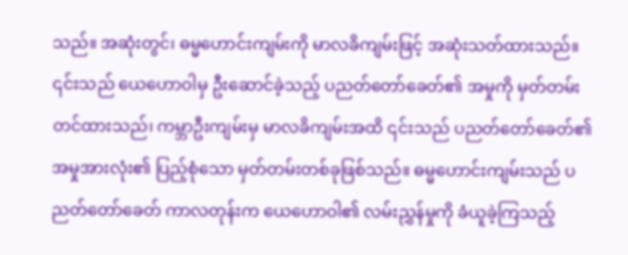သည်။ အဆုံးတွင်၊ ဓမ္မဟောင်းကျမ်းကို မာလခိကျမ်းဖြင့် အဆုံးသတ်ထားသည်။ ၎င်းသည် ယေဟောဝါမှ ဦးဆောင်ခဲ့သည့် ပညတ်တော်ခေတ်၏ အမှုကို မှတ်တမ်းတင်ထားသည်၊ ကမ္ဘာဦးကျမ်းမှ မာလခိကျမ်းအထိ ၎င်းသည် ပညတ်တော်ခေတ်၏ အမှုအားလုံး၏ ပြည့်စုံသော မှတ်တမ်းတစ်ခုဖြစ်သည်။ ဓမ္မဟောင်းကျမ်းသည် ပညတ်တော်ခေတ် ကာလတုန်းက ယေဟောဝါ၏ လမ်းညွှန်မှုကို ခံယူခဲ့ကြသည့်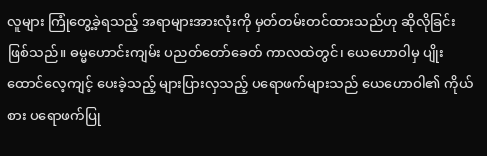လူများ ကြုံတွေ့ခဲ့ရသည့် အရာများအားလုံးကို မှတ်တမ်းတင်ထားသည်ဟု ဆိုလိုခြင်းဖြစ်သည်။ ဓမ္မဟောင်းကျမ်း ပညတ်တော်ခေတ် ကာလထဲတွင်၊ ယေဟောဝါမှ ပျိုးထောင်လေ့ကျင့် ပေးခဲ့သည့် များပြားလှသည့် ပရောဖက်များသည် ယေဟောဝါ၏ ကိုယ်စား ပရောဖက်ပြု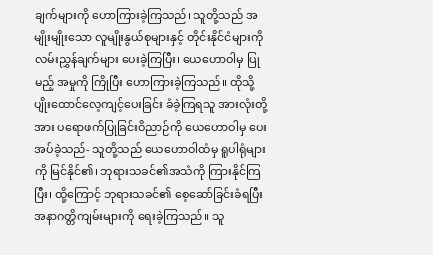ချက်များကို ဟောကြားခဲ့ကြသည်၊ သူတို့သည် အမျိုးမျိုးသော လူမျိုးနွယ်စုများနှင့် တိုင်းနိုင်ငံများကို လမ်းညွှန်ချက်များ ပေးခဲ့ကြပြီး၊ ယေဟောဝါမှ ပြုမည့် အမှုကို ကြိုပြီး ဟောကြားခဲ့ကြသည်။ ထိုသို့ ပျိုးထောင်လေ့ကျင့်ပေးခြင်း ခံခဲ့ကြရသူ အားလုံးတို့အား ပရောဖက်ပြုခြင်းဝိညာဉ်ကို ယေဟောဝါမှ ပေးအပ်ခဲ့သည်- သူတို့သည် ယေဟောဝါထံမှ ရူပါရုံများကို မြင်နိုင်၏၊ ဘုရားသခင်၏အသံကို ကြားနိုင်ကြပြီး၊ ထို့ကြောင့် ဘုရားသခင်၏ စေ့ဆော်ခြင်းခံရပြီး အနာဂတ္တိကျမ်းများကို ရေးခဲ့ကြသည်။ သူ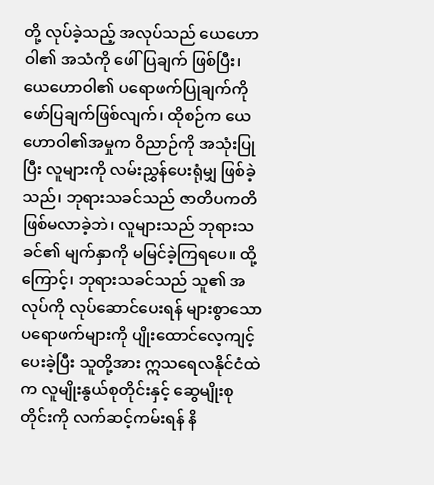တို့ လုပ်ခဲ့သည့် အလုပ်သည် ယေဟောဝါ၏ အသံကို ဖေါ်ပြချက် ဖြစ်ပြီး၊ ယေဟောဝါ၏ ပရောဖက်ပြုချက်ကို ဖော်ပြချက်ဖြစ်လျက်၊ ထိုစဉ်က ယေဟောဝါ၏အမှုက ဝိညာဉ်ကို အသုံးပြုပြီး လူများကို လမ်းညွှန်ပေးရုံမျှ ဖြစ်ခဲ့သည်၊ ဘုရားသခင်သည် ဇာတိပကတိ ဖြစ်မလာခဲ့ဘဲ၊ လူများသည် ဘုရားသခင်၏ မျက်နှာကို မမြင်ခဲ့ကြရပေ။ ထို့ကြောင့်၊ ဘုရားသခင်သည် သူ၏ အလုပ်ကို လုပ်ဆောင်ပေးရန် များစွာသော ပရောဖက်များကို ပျိုးထောင်လေ့ကျင့်ပေးခဲ့ပြီး သူတို့အား ဣသရေလနိုင်ငံထဲက လူမျိုးနွယ်စုတိုင်းနှင့် ဆွေမျိုးစုတိုင်းကို လက်ဆင့်ကမ်းရန် နိ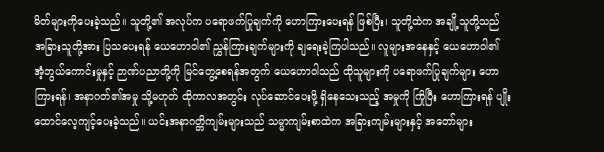မိတ်များကိုပေးခဲ့သည်။ သူတို့၏ အလုပ်က ပရောဖက်ပြုချက်ကို ဟောကြားပေးရန် ဖြစ်ပြီး၊ သူတို့ထဲက အချို့သူတို့သည် အခြားသူတို့အား ပြသပေးရန် ယေဟောဝါ၏ ညွှန်ကြားချက်များကို ချရေးခဲ့ကြပါသည်။ လူများအနေနှင့် ယေဟောဝါ၏ အံ့ဘွယ်ကောင်းမှုနှင့် ဉာဏ်ပညာတို့ကို မြင်တွေ့စေရန်အတွက် ယေဟောဝါသည် ထိုသူများကို ပရောဖက်ပြုချက်များ ဟောကြားရန်၊ အနာဂတ်၏အမှု သို့မဟုတ် ထိုကာလအတွင်း လုပ်ဆောင်ပေးဖို့ ရှိနေသေးသည့် အမှုကို ကြိုပြီး ဟောကြားရန် ပျိုးထောင်လေ့ကျင့်ပေးခဲ့သည်။ ယင်းအနာဂတ္တိကျမ်းများသည် သမ္မာကျမ်းစာထဲက အခြားကျမ်းများနှင့် အတော်များ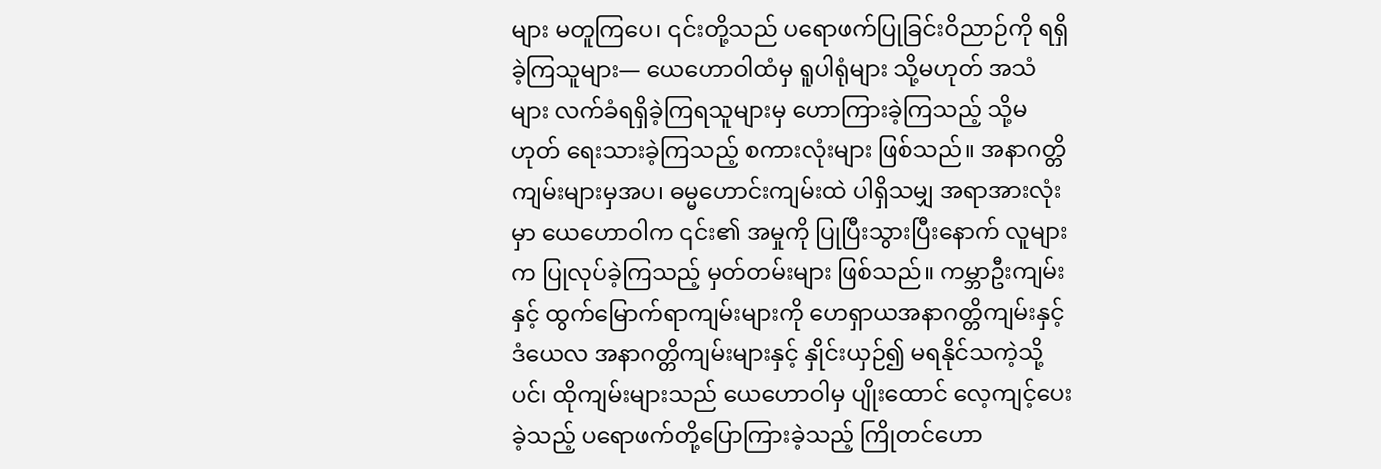များ မတူကြပေ၊ ၎င်းတို့သည် ပရောဖက်ပြုခြင်းဝိညာဉ်ကို ရရှိခဲ့ကြသူများ— ယေဟောဝါထံမှ ရူပါရုံများ သို့မဟုတ် အသံများ လက်ခံရရှိခဲ့ကြရသူများမှ ဟောကြားခဲ့ကြသည့် သို့မဟုတ် ရေးသားခဲ့ကြသည့် စကားလုံးများ ဖြစ်သည်။ အနာဂတ္တိကျမ်းများမှအပ၊ ဓမ္မဟောင်းကျမ်းထဲ ပါရှိသမျှ အရာအားလုံးမှာ ယေဟောဝါက ၎င်း၏ အမှုကို ပြုပြီးသွားပြီးနောက် လူများက ပြုလုပ်ခဲ့ကြသည့် မှတ်တမ်းများ ဖြစ်သည်။ ကမ္ဘာဦးကျမ်းနှင့် ထွက်မြောက်ရာကျမ်းများကို ဟေရှာယအနာဂတ္တိကျမ်းနှင့် ဒံယေလ အနာဂတ္တိကျမ်းများနှင့် နှိုင်းယှဉ်၍ မရနိုင်သကဲ့သို့ပင်၊ ထိုကျမ်းများသည် ယေဟောဝါမှ ပျိုးထောင် လေ့ကျင့်ပေးခဲ့သည့် ပရောဖက်တို့ပြောကြားခဲ့သည့် ကြိုတင်ဟော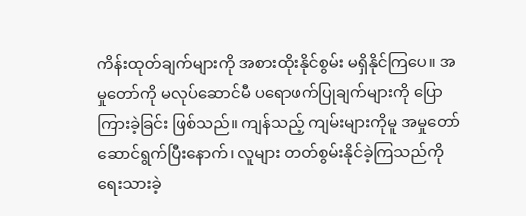ကိန်းထုတ်ချက်များကို အစားထိုးနိုင်စွမ်း မရှိနိုင်ကြပေ။ အမှုတော်ကို မလုပ်ဆောင်မီ ပရောဖက်ပြုချက်များကို ပြောကြားခဲ့ခြင်း ဖြစ်သည်။ ကျန်သည့် ကျမ်းများကိုမူ အမှုတော် ဆောင်ရွက်ပြီးနောက်၊ လူများ တတ်စွမ်းနိုင်ခဲ့ကြသည်ကို ရေးသားခဲ့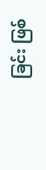ခြင်း ဖြစ်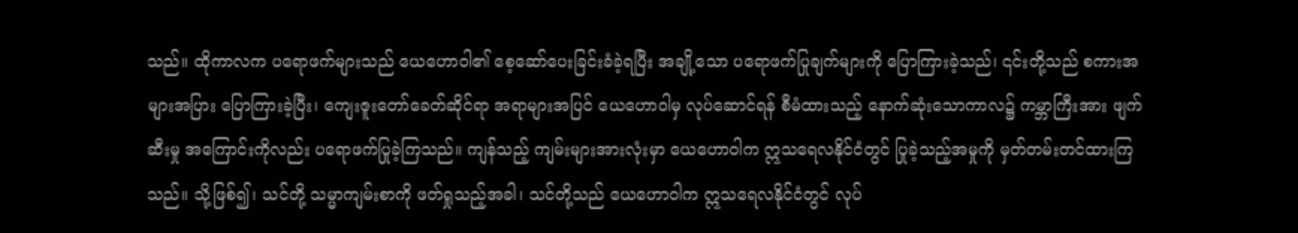သည်။ ထိုကာလက ပရောဖက်များသည် ယေဟောဝါ၏ စေ့ဆော်ပေးခြင်းခံခဲ့ရပြီး အချို့သော ပရောဖက်ပြုချက်များကို ပြောကြားခဲ့သည်၊ ၎င်းတို့သည် စကားအများအပြား ပြောကြားခဲ့ပြီး၊ ကျေးဇူးတော်ခေတ်ဆိုင်ရာ အရာများအပြင် ယေဟောဝါမှ လုပ်ဆောင်ရန် စီမံထားသည့် နောက်ဆုံးသောကာလ၌ ကမ္ဘာကြီးအား ဖျက်ဆီးမှု အကြောင်းကိုလည်း ပရောဖက်ပြုခဲ့ကြသည်။ ကျန်သည့် ကျမ်းများအားလုံးမှာ ယေဟောဝါက ဣသရေလနိုင်ငံတွင် ပြုခဲ့သည့်အမှုကို မှတ်တမ်းတင်ထားကြသည်။ သို့ဖြစ်၍၊ သင်တို့ သမ္မာကျမ်းစာကို ဖတ်ရှုသည့်အခါ၊ သင်တို့သည် ယေဟောဝါက ဣသရေလနိုင်ငံတွင် လုပ်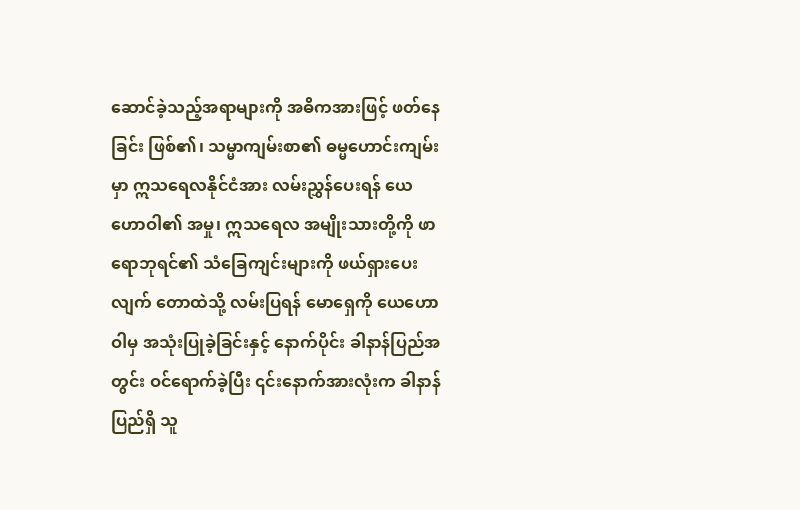ဆောင်ခဲ့သည့်အရာများကို အဓိကအားဖြင့် ဖတ်နေခြင်း ဖြစ်၏၊ သမ္မာကျမ်းစာ၏ ဓမ္မဟောင်းကျမ်းမှာ ဣသရေလနိုင်ငံအား လမ်းညွှန်ပေးရန် ယေဟောဝါ၏ အမှု၊ ဣသရေလ အမျိုးသားတို့ကို ဖာရောဘုရင်၏ သံခြေကျင်းများကို ဖယ်ရှားပေးလျက် တောထဲသို့ လမ်းပြရန် မောရှေကို ယေဟောဝါမှ အသုံးပြုခဲ့ခြင်းနှင့် နောက်ပိုင်း ခါနာန်ပြည်အတွင်း ဝင်ရောက်ခဲ့ပြီး ၎င်းနောက်အားလုံးက ခါနာန်ပြည်ရှိ သူ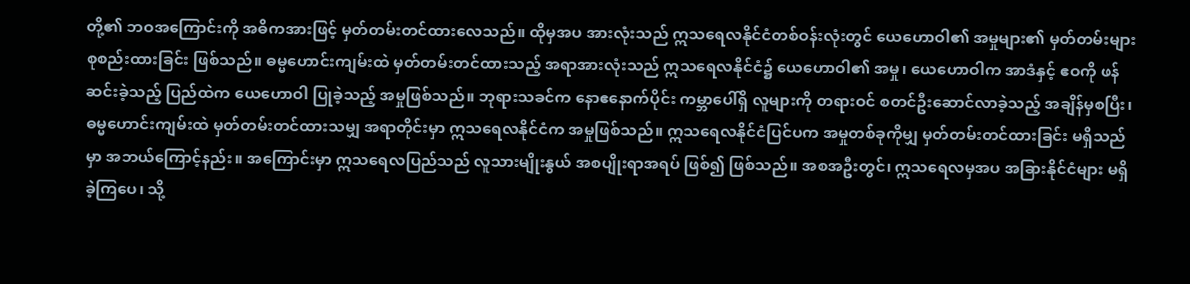တို့၏ ဘဝအကြောင်းကို အဓိကအားဖြင့် မှတ်တမ်းတင်ထားလေသည်။ ထိုမှအပ အားလုံးသည် ဣသရေလနိုင်ငံတစ်ဝန်းလုံးတွင် ယေဟောဝါ၏ အမှုများ၏ မှတ်တမ်းများ စုစည်းထားခြင်း ဖြစ်သည်။ ဓမ္မဟောင်းကျမ်းထဲ မှတ်တမ်းတင်ထားသည့် အရာအားလုံးသည် ဣသရေလနိုင်ငံ၌ ယေဟောဝါ၏ အမှု၊ ယေဟောဝါက အာဒံနှင့် ဧဝကို ဖန်ဆင်းခဲ့သည့် ပြည်ထဲက ယေဟောဝါ ပြုခဲ့သည့် အမှုဖြစ်သည်။ ဘုရားသခင်က နောဧနောက်ပိုင်း ကမ္ဘာပေါ်ရှိ လူများကို တရားဝင် စတင်ဦးဆောင်လာခဲ့သည့် အချိန်မှစပြီး၊ ဓမ္မဟောင်းကျမ်းထဲ မှတ်တမ်းတင်ထားသမျှ အရာတိုင်းမှာ ဣသရေလနိုင်ငံက အမှုဖြစ်သည်။ ဣသရေလနိုင်ငံပြင်ပက အမှုတစ်ခုကိုမျှ မှတ်တမ်းတင်ထားခြင်း မရှိသည်မှာ အဘယ်ကြောင့်နည်း။ အကြောင်းမှာ ဣသရေလပြည်သည် လူသားမျိုးနွယ် အစပျိုးရာအရပ် ဖြစ်၍ ဖြစ်သည်။ အစအဦးတွင်၊ ဣသရေလမှအပ အခြားနိုင်ငံများ မရှိခဲ့ကြပေ၊ သို့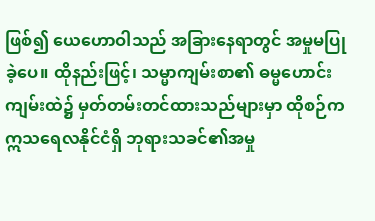ဖြစ်၍ ယေဟောဝါသည် အခြားနေရာတွင် အမှုမပြုခဲ့ပေ။ ထိုနည်းဖြင့်၊ သမ္မာကျမ်းစာ၏ ဓမ္မဟောင်းကျမ်းထဲ၌ မှတ်တမ်းတင်ထားသည်များမှာ ထိုစဉ်က ဣသရေလနိုင်ငံရှိ ဘုရားသခင်၏အမှု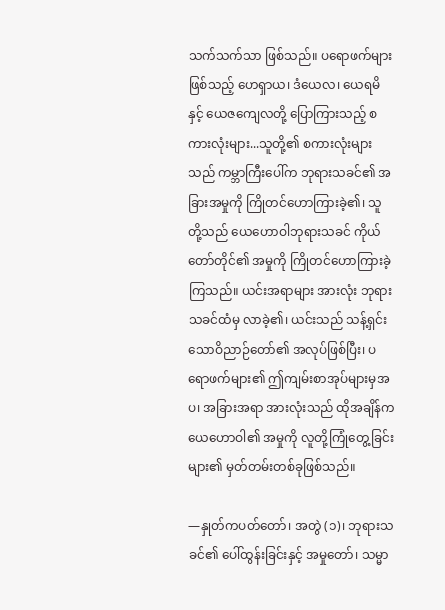သက်သက်သာ ဖြစ်သည်။ ပရောဖက်များဖြစ်သည့် ဟေရှာယ၊ ဒံယေလ၊ ယေရမိနှင့် ယေဇကျေလတို့ ပြောကြားသည့် စကားလုံးများ...သူတို့၏ စကားလုံးများသည် ကမ္ဘာကြီးပေါ်က ဘုရားသခင်၏ အခြားအမှုကို ကြိုတင်ဟောကြားခဲ့၏၊ သူတို့သည် ယေဟောဝါဘုရားသခင် ကိုယ်တော်တိုင်၏ အမှုကို ကြိုတင်ဟောကြားခဲ့ကြသည်။ ယင်းအရာများ အားလုံး ဘုရားသခင်ထံမှ လာခဲ့၏၊ ယင်းသည် သန့်ရှင်းသောဝိညာဉ်တော်၏ အလုပ်ဖြစ်ပြီး၊ ပရောဖက်များ၏ ဤကျမ်းစာအုပ်များမှအပ၊ အခြားအရာ အားလုံးသည် ထိုအချိန်က ယေဟောဝါ၏ အမှုကို လူတို့ကြုံတွေ့ခြင်းများ၏ မှတ်တမ်းတစ်ခုဖြစ်သည်။

—နှုတ်ကပတ်တော်၊ အတွဲ (၁)၊ ဘုရားသခင်၏ ပေါ်ထွန်းခြင်းနှင့် အမှုတော်၊ သမ္မာ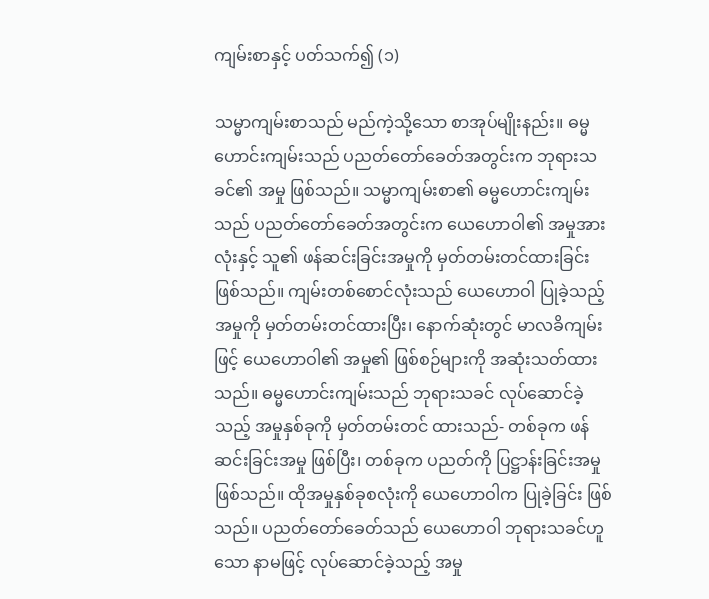ကျမ်းစာနှင့် ပတ်သက်၍ (၁)

သမ္မာကျမ်းစာသည် မည်ကဲ့သို့သော စာအုပ်မျိုးနည်း။ ဓမ္မဟောင်းကျမ်းသည် ပညတ်တော်ခေတ်အတွင်းက ဘုရားသခင်၏ အမှု ဖြစ်သည်။ သမ္မာကျမ်းစာ၏ ဓမ္မဟောင်းကျမ်းသည် ပညတ်တော်ခေတ်အတွင်းက ယေဟောဝါ၏ အမှုအားလုံးနှင့် သူ၏ ဖန်ဆင်းခြင်းအမှုကို မှတ်တမ်းတင်ထားခြင်း ဖြစ်သည်။ ကျမ်းတစ်စောင်လုံးသည် ယေဟောဝါ ပြုခဲ့သည့် အမှုကို မှတ်တမ်းတင်ထားပြီး၊ နောက်ဆုံးတွင် မာလခိကျမ်းဖြင့် ယေဟောဝါ၏ အမှု၏ ဖြစ်စဉ်များကို အဆုံးသတ်ထားသည်။ ဓမ္မဟောင်းကျမ်းသည် ဘုရားသခင် လုပ်ဆောင်ခဲ့သည့် အမှုနှစ်ခုကို မှတ်တမ်းတင် ထားသည်- တစ်ခုက ဖန်ဆင်းခြင်းအမှု ဖြစ်ပြီး၊ တစ်ခုက ပညတ်ကို ပြဋ္ဌာန်းခြင်းအမှု ဖြစ်သည်။ ထိုအမှုနှစ်ခုစလုံးကို ယေဟောဝါက ပြုခဲ့ခြင်း ဖြစ်သည်။ ပညတ်တော်ခေတ်သည် ယေဟောဝါ ဘုရားသခင်ဟူသော နာမဖြင့် လုပ်ဆောင်ခဲ့သည့် အမှု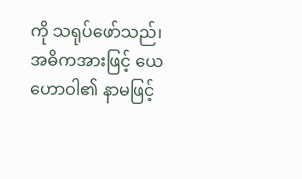ကို သရုပ်ဖော်သည်၊ အဓိကအားဖြင့် ယေဟောဝါ၏ နာမဖြင့်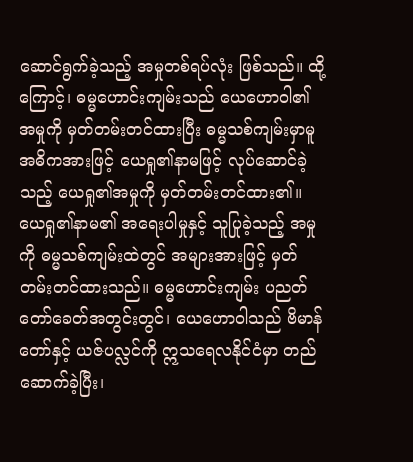ဆောင်ရွက်ခဲ့သည့် အမှုတစ်ရပ်လုံး ဖြစ်သည်။ ထို့ကြောင့်၊ ဓမ္မဟောင်းကျမ်းသည် ယေဟောဝါ၏ အမှုကို မှတ်တမ်းတင်ထားပြီး ဓမ္မသစ်ကျမ်းမှာမူ အဓိကအားဖြင့် ယေရှု၏နာမဖြင့် လုပ်ဆောင်ခဲ့သည့် ယေရှု၏အမှုကို မှတ်တမ်းတင်ထား၏။ ယေရှု၏နာမ၏ အရေးပါမှုနှင့် သူပြုခဲ့သည့် အမှုကို ဓမ္မသစ်ကျမ်းထဲတွင် အများအားဖြင့် မှတ်တမ်းတင်ထားသည်။ ဓမ္မဟောင်းကျမ်း ပညတ်တော်ခေတ်အတွင်းတွင်၊ ယေဟောဝါသည် ဗိမာန်တော်နှင့် ယဇ်ပလ္လင်ကို ဣသရေလနိုင်ငံမှာ တည်ဆောက်ခဲ့ပြီး၊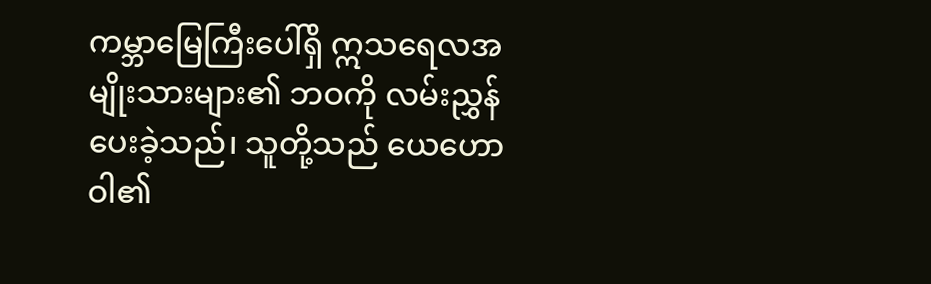ကမ္ဘာမြေကြီးပေါ်ရှိ ဣသရေလအမျိုးသားများ၏ ဘဝကို လမ်းညွှန် ပေးခဲ့သည်၊ သူတို့သည် ယေဟောဝါ၏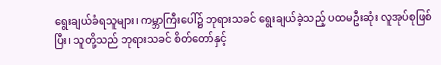ရွေးချယ်ခံရသူများ၊ ကမ္ဘာကြီးပေါ်၌ ဘုရားသခင် ရွေးချယ်ခဲ့သည့် ပထမဦးဆုံး လူအုပ်စုဖြစ်ပြီး၊ သူတို့သည် ဘုရားသခင် စိတ်တော်နှင့်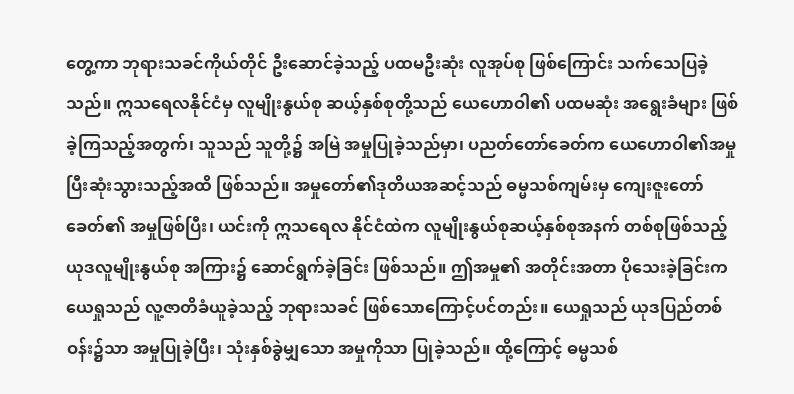တွေ့ကာ ဘုရားသခင်ကိုယ်တိုင် ဦးဆောင်ခဲ့သည့် ပထမဦးဆုံး လူအုပ်စု ဖြစ်ကြောင်း သက်သေပြခဲ့သည်။ ဣသရေလနိုင်ငံမှ လူမျိုးနွယ်စု ဆယ့်နှစ်စုတို့သည် ယေဟောဝါ၏ ပထမဆုံး အရွေးခံများ ဖြစ်ခဲ့ကြသည့်အတွက်၊ သူသည် သူတို့၌ အမြဲ အမှုပြုခဲ့သည်မှာ၊ ပညတ်တော်ခေတ်က ယေဟောဝါ၏အမှု ပြီးဆုံးသွားသည့်အထိ ဖြစ်သည်။ အမှုတော်၏ဒုတိယအဆင့်သည် ဓမ္မသစ်ကျမ်းမှ ကျေးဇူးတော်ခေတ်၏ အမှုဖြစ်ပြီး၊ ယင်းကို ဣသရေလ နိုင်ငံထဲက လူမျိုးနွယ်စုဆယ့်နှစ်စုအနက် တစ်စုဖြစ်သည့် ယုဒလူမျိုးနွယ်စု အကြား၌ ဆောင်ရွက်ခဲ့ခြင်း ဖြစ်သည်။ ဤအမှု၏ အတိုင်းအတာ ပိုသေးခဲ့ခြင်းက ယေရှုသည် လူ့ဇာတိခံယူခဲ့သည့် ဘုရားသခင် ဖြစ်သောကြောင့်ပင်တည်း။ ယေရှုသည် ယုဒပြည်တစ်ဝန်း၌သာ အမှုပြုခဲ့ပြီး၊ သုံးနှစ်ခွဲမျှသော အမှုကိုသာ ပြုခဲ့သည်။ ထို့ကြောင့် ဓမ္မသစ်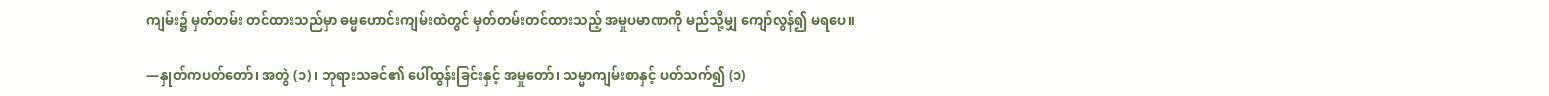ကျမ်း၌ မှတ်တမ်း တင်ထားသည်မှာ ဓမ္မဟောင်းကျမ်းထဲတွင် မှတ်တမ်းတင်ထားသည့် အမှုပမာဏကို မည်သို့မျှ ကျော်လွန်၍ မရပေ။

—နှုတ်ကပတ်တော်၊ အတွဲ (၁)၊ ဘုရားသခင်၏ ပေါ်ထွန်းခြင်းနှင့် အမှုတော်၊ သမ္မာကျမ်းစာနှင့် ပတ်သက်၍ (၁)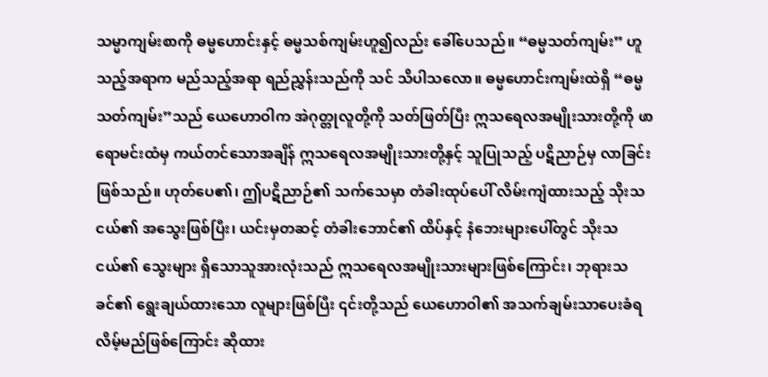သမ္မာကျမ်းစာကို ဓမ္မဟောင်းနှင့် ဓမ္မသစ်ကျမ်းဟူ၍လည်း ခေါ်ပေသည်။ “ဓမ္မသတ်ကျမ်း” ဟူသည့်အရာက မည်သည့်အရာ ရည်ညွှန်းသည်ကို သင် သိပါသလော။ ဓမ္မဟောင်းကျမ်းထဲရှိ “ဓမ္မသတ်ကျမ်း”သည် ယေဟောဝါက အဲဂုတ္တုလူတို့ကို သတ်ဖြတ်ပြီး ဣသရေလအမျိုးသားတို့ကို ဖာရောမင်းထံမှ ကယ်တင်သောအချိန် ဣသရေလအမျိုးသားတို့နှင့် သူပြုသည့် ပဋိညာဉ်မှ လာခြင်းဖြစ်သည်။ ဟုတ်ပေ၏၊ ဤပဋိညာဉ်၏ သက်သေမှာ တံခါးထုပ်ပေါ် လိမ်းကျံထားသည့် သိုးသငယ်၏ အသွေးဖြစ်ပြီး၊ ယင်းမှတဆင့် တံခါးဘောင်၏ ထိပ်နှင့် နံဘေးများပေါ်တွင် သိုးသငယ်၏ သွေးများ ရှိသောသူအားလုံးသည် ဣသရေလအမျိုးသားများဖြစ်ကြောင်း၊ ဘုရားသခင်၏ ရွေးချယ်ထားသော လူများဖြစ်ပြီး ၎င်းတို့သည် ယေဟောဝါ၏ အသက်ချမ်းသာပေးခံရလိမ့်မည်ဖြစ်ကြောင်း ဆိုထား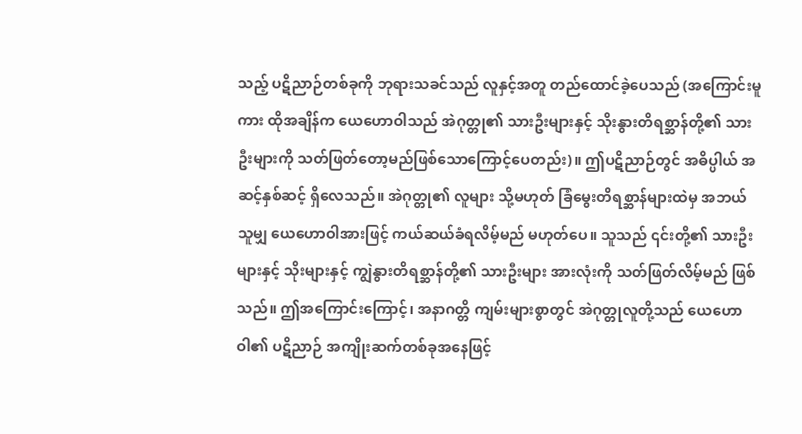သည့် ပဋိညာဉ်တစ်ခုကို ဘုရားသခင်သည် လူနှင့်အတူ တည်ထောင်ခဲ့ပေသည် (အကြောင်းမူကား ထိုအချိန်က ယေဟောဝါသည် အဲဂုတ္တု၏ သားဦးများနှင့် သိုးနွားတိရစ္ဆာန်တို့၏ သားဦးများကို သတ်ဖြတ်တော့မည်ဖြစ်သောကြောင့်ပေတည်း)။ ဤပဋိညာဉ်တွင် အဓိပ္ပါယ် အဆင့်နှစ်ဆင့် ရှိလေသည်။ အဲဂုတ္တု၏ လူများ သို့မဟုတ် ခြံမွေးတိရစ္ဆာန်များထဲမှ အဘယ်သူမျှ ယေဟောဝါအားဖြင့် ကယ်ဆယ်ခံရလိမ့်မည် မဟုတ်ပေ။ သူသည် ၎င်းတို့၏ သားဦးများနှင့် သိုးများနှင့် ကျွဲနွားတိရစ္ဆာန်တို့၏ သားဦးများ အားလုံးကို သတ်ဖြတ်လိမ့်မည် ဖြစ်သည်။ ဤအကြောင်းကြောင့်၊ အနာဂတ္တိ ကျမ်းများစွာတွင် အဲဂုတ္တုလူတို့သည် ယေဟောဝါ၏ ပဋိညာဉ် အကျိုးဆက်တစ်ခုအနေဖြင့်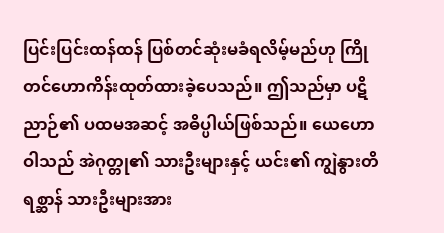ပြင်းပြင်းထန်ထန် ပြစ်တင်ဆုံးမခံရလိမ့်မည်ဟု ကြိုတင်ဟောကိန်းထုတ်ထားခဲ့ပေသည်။ ဤသည်မှာ ပဋိညာဉ်၏ ပထမအဆင့် အဓိပ္ပါယ်ဖြစ်သည်။ ယေဟောဝါသည် အဲဂုတ္တု၏ သားဦးများနှင့် ယင်း၏ ကျွဲနွားတိရစ္ဆာန် သားဦးများအား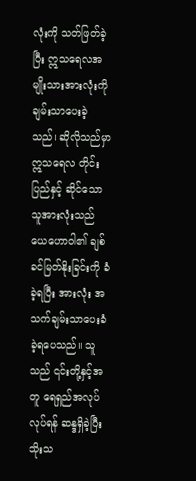လုံးကို သတ်ဖြတ်ခဲ့ပြီး ဣသရေလအမျိုးသားအားလုံးကို ချမ်းသာပေးခဲ့သည်၊ ဆိုလိုသည်မှာ ဣသရေလ တိုင်းပြည်နှင့် ဆိုင်သော သူအားလုံးသည် ယေဟောဝါ၏ ချစ်ခင်မြတ်နိုးခြင်းကို ခံခဲ့ရပြီး အားလုံး အသက်ချမ်းသာပေးခံခဲ့ရပေသည်။ သူသည် ၎င်းတို့နှင့်အတူ ရေရှည်အလုပ်လုပ်ရန် ဆန္ဒရှိခဲ့ပြီး သိုးသ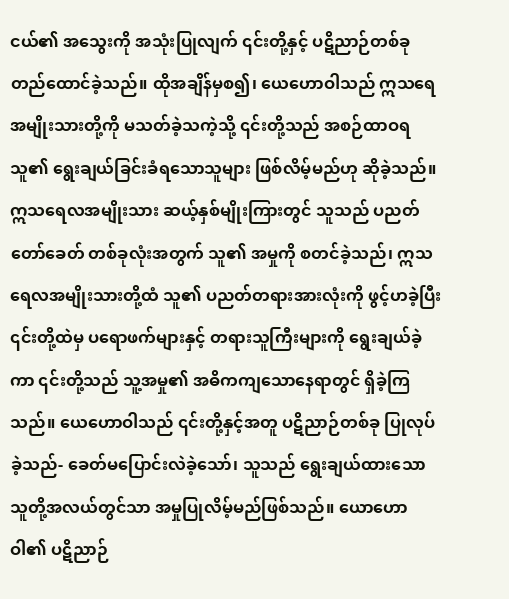ငယ်၏ အသွေးကို အသုံးပြုလျက် ၎င်းတို့နှင့် ပဋိညာဉ်တစ်ခု တည်ထောင်ခဲ့သည်။ ထိုအချိန်မှစ၍၊ ယေဟောဝါသည် ဣသရေအမျိုးသားတို့ကို မသတ်ခဲ့သကဲ့သို့ ၎င်းတို့သည် အစဉ်ထာဝရ သူ၏ ရွေးချယ်ခြင်းခံရသောသူများ ဖြစ်လိမ့်မည်ဟု ဆိုခဲ့သည်။ ဣသရေလအမျိုးသား ဆယ့်နှစ်မျိုးကြားတွင် သူသည် ပညတ်တော်ခေတ် တစ်ခုလုံးအတွက် သူ၏ အမှုကို စတင်ခဲ့သည်၊ ဣသရေလအမျိုးသားတို့ထံ သူ၏ ပညတ်တရားအားလုံးကို ဖွင့်ဟခဲ့ပြီး ၎င်းတို့ထဲမှ ပရောဖက်များနှင့် တရားသူကြီးများကို ရွေးချယ်ခဲ့ကာ ၎င်းတို့သည် သူ့အမှု၏ အဓိကကျသောနေရာတွင် ရှိခဲ့ကြသည်။ ယေဟောဝါသည် ၎င်းတို့နှင့်အတူ ပဋိညာဉ်တစ်ခု ပြုလုပ်ခဲ့သည်- ခေတ်မပြောင်းလဲခဲ့သော်၊ သူသည် ရွေးချယ်ထားသော သူတို့အလယ်တွင်သာ အမှုပြုလိမ့်မည်ဖြစ်သည်။ ယောဟောဝါ၏ ပဋိညာဉ်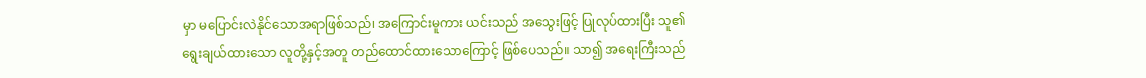မှာ မပြောင်းလဲနိုင်သောအရာဖြစ်သည်၊ အကြောင်းမူကား ယင်းသည် အသွေးဖြင့် ပြုလုပ်ထားပြီး သူ၏ ရွေးချယ်ထားသော လူတို့နှင့်အတူ တည်ထောင်ထားသောကြောင့် ဖြစ်ပေသည်။ သာ၍ အရေးကြီးသည်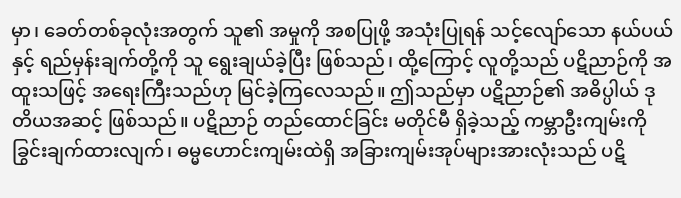မှာ၊ ခေတ်တစ်ခုလုံးအတွက် သူ၏ အမှုကို အစပြုဖို့ အသုံးပြုရန် သင့်လျော်သော နယ်ပယ်နှင့် ရည်မှန်းချက်တို့ကို သူ ရွေးချယ်ခဲ့ပြီး ဖြစ်သည်၊ ထို့ကြောင့် လူတို့သည် ပဋိညာဉ်ကို အထူးသဖြင့် အရေးကြီးသည်ဟု မြင်ခဲ့ကြလေသည်။ ဤသည်မှာ ပဋိညာဉ်၏ အဓိပ္ပါယ် ဒုတိယအဆင့် ဖြစ်သည်။ ပဋိညာဉ် တည်ထောင်ခြင်း မတိုင်မီ ရှိခဲ့သည့် ကမ္ဘာဦးကျမ်းကို ခြွင်းချက်ထားလျက်၊ ဓမ္မဟောင်းကျမ်းထဲရှိ အခြားကျမ်းအုပ်များအားလုံးသည် ပဋိ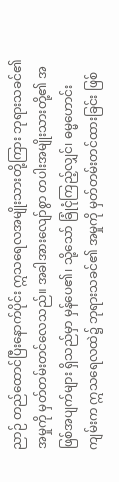ညာဉ် တည်ထောင်ပြီးနောက်ပိုင်း ဣသရေလအမျိုးသားတို့ကြား ဘုရားသခင်၏ အမှုကို မှတ်တမ်းတင်လေသည်။ အခါအားလျော်စွာ တပါးအမျိုးသားတို့၏ အဖြစ်အပျက်များ ရှိသည်မှာ မှန်ပေ၏၊ သို့သော် ခြုံငုံကြည့်လျှင်၊ ဓမ္မဟောင်းကျမ်းက ဣသရေလထဲ၌ ဘုရားသခင်၏ အမှုကို မှတ်တမ်းတင်ထားခြင်း ဖြစ်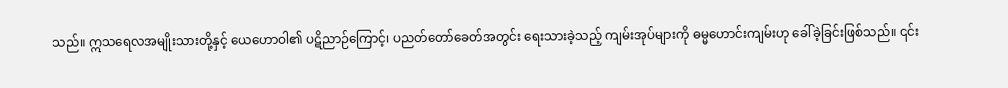သည်။ ဣသရေလအမျိုးသားတို့နှင့် ယေဟောဝါ၏ ပဋိညာဉ်ကြောင့်၊ ပညတ်တော်ခေတ်အတွင်း ရေးသားခဲ့သည့် ကျမ်းအုပ်များကို ဓမ္မဟောင်းကျမ်းဟု ခေါ်ခဲ့ခြင်းဖြစ်သည်။ ၎င်း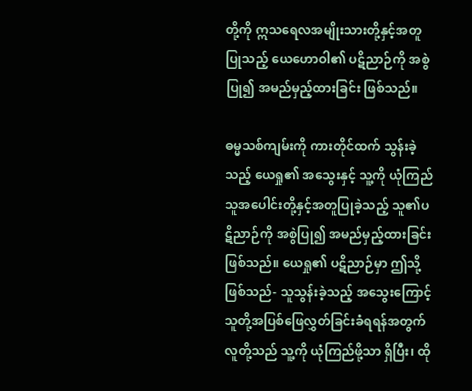တို့ကို ဣသရေလအမျိုးသားတို့နှင့်အတူ ပြုသည့် ယေဟောဝါ၏ ပဋိညာဉ်ကို အစွဲပြု၍ အမည်မှည့်ထားခြင်း ဖြစ်သည်။

ဓမ္မသစ်ကျမ်းကို ကားတိုင်ထက် သွန်းခဲ့သည့် ယေရှု၏ အသွေးနှင့် သူ့ကို ယုံကြည်သူအပေါင်းတို့နှင့်အတူပြုခဲ့သည့် သူ၏ပဋိညာဉ်ကို အစွဲပြု၍ အမည်မှည့်ထားခြင်းဖြစ်သည်။ ယေရှု၏ ပဋိညာဉ်မှာ ဤသို့ဖြစ်သည်- သူသွန်းခဲ့သည့် အသွေးကြောင့် သူတို့အပြစ်ဖြေလွှတ်ခြင်းခံရရန်အတွက် လူတို့သည် သူ့ကို ယုံကြည်ဖို့သာ ရှိပြီး၊ ထို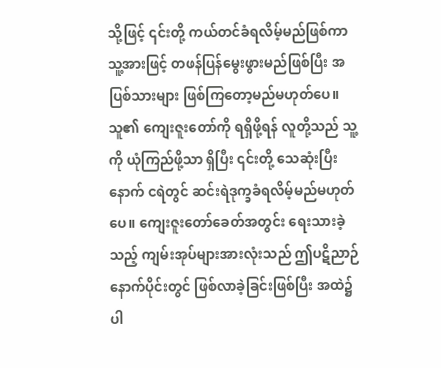သို့ဖြင့် ၎င်းတို့ ကယ်တင်ခံရလိမ့်မည်ဖြစ်ကာ သူ့အားဖြင့် တဖန်ပြန်မွေးဖွားမည်ဖြစ်ပြီး အပြစ်သားများ ဖြစ်ကြတော့မည်မဟုတ်ပေ။ သူ၏ ကျေးဇူးတော်ကို ရရှိဖို့ရန် လူတို့သည် သူ့ကို ယုံကြည်ဖို့သာ ရှိပြီး ၎င်းတို့ သေဆုံးပြီးနောက် ငရဲတွင် ဆင်းရဲဒုက္ခခံရလိမ့်မည်မဟုတ်ပေ။ ကျေးဇူးတော်ခေတ်အတွင်း ရေးသားခဲ့သည့် ကျမ်းအုပ်များအားလုံးသည် ဤပဋိညာဉ်နောက်ပိုင်းတွင် ဖြစ်လာခဲ့ခြင်းဖြစ်ပြီး အထဲ၌ ပါ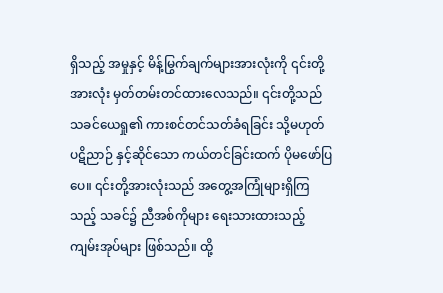ရှိသည့် အမှုနှင့် မိန့်မြွက်ချက်များအားလုံးကို ၎င်းတို့အားလုံး မှတ်တမ်းတင်ထားလေသည်။ ၎င်းတို့သည် သခင်ယေရှု၏ ကားစင်တင်သတ်ခံရခြင်း သို့မဟုတ် ပဋိညာဉ် နှင့်ဆိုင်သော ကယ်တင်ခြင်းထက် ပိုမဖော်ပြပေ။ ၎င်းတို့အားလုံးသည် အတွေ့အကြုံများရှိကြသည့် သခင်၌ ညီအစ်ကိုများ ရေးသားထားသည့် ကျမ်းအုပ်များ ဖြစ်သည်။ ထို့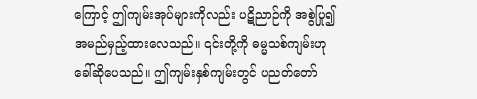ကြောင့် ဤကျမ်းအုပ်များကိုလည်း ပဋိညာဉ်ကို အစွဲပြု၍ အမည်မှည့်ထားလေသည်။ ၎င်းတို့ကို ဓမ္မသစ်ကျမ်းဟု ခေါ်ဆိုပေသည်။ ဤကျမ်းနှစ်ကျမ်းတွင် ပညတ်တော်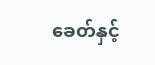ခေတ်နှင့်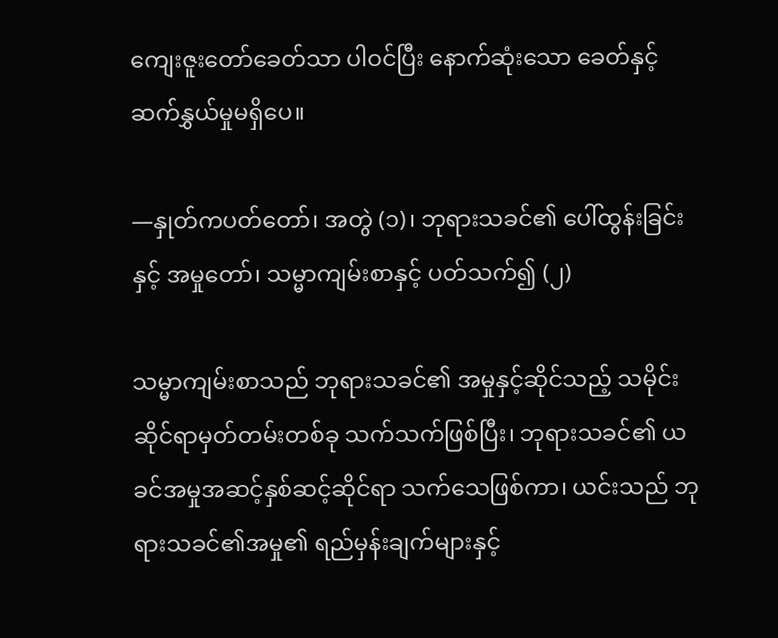ကျေးဇူးတော်ခေတ်သာ ပါဝင်ပြီး နောက်ဆုံးသော ခေတ်နှင့် ဆက်နွှယ်မှုမရှိပေ။

—နှုတ်ကပတ်တော်၊ အတွဲ (၁)၊ ဘုရားသခင်၏ ပေါ်ထွန်းခြင်းနှင့် အမှုတော်၊ သမ္မာကျမ်းစာနှင့် ပတ်သက်၍ (၂)

သမ္မာကျမ်းစာသည် ဘုရားသခင်၏ အမှုနှင့်ဆိုင်သည့် သမိုင်းဆိုင်ရာမှတ်တမ်းတစ်ခု သက်သက်ဖြစ်ပြီး၊ ဘုရားသခင်၏ ယခင်အမှုအဆင့်နှစ်ဆင့်ဆိုင်ရာ သက်သေဖြစ်ကာ၊ ယင်းသည် ဘုရားသခင်၏အမှု၏ ရည်မှန်းချက်များနှင့်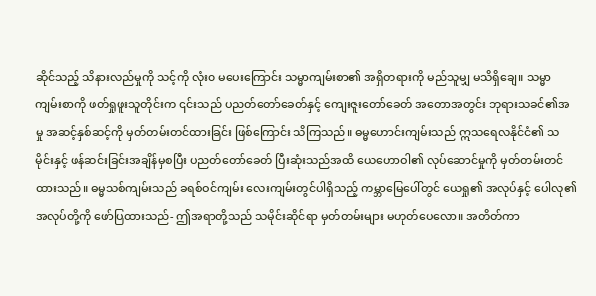ဆိုင်သည့် သိနားလည်မှုကို သင့်ကို လုံး၀ မပေးကြောင်း သမ္မာကျမ်းစာ၏ အရှိတရားကို မည်သူမျှ မသိရှိချေ။ သမ္မာကျမ်းစာကို ဖတ်ရှုဖူးသူတိုင်းက ၎င်းသည် ပညတ်တော်ခေတ်နှင့် ကျေးဇူးတော်ခေတ် အတောအတွင်း ဘုရားသခင်၏အမှု အဆင့်နှစ်ဆင့်ကို မှတ်တမ်းတင်ထားခြင်း ဖြစ်ကြောင်း သိကြသည်။ ဓမ္မဟောင်းကျမ်းသည် ဣသရေလနိုင်ငံ၏ သမိုင်းနှင့် ဖန်ဆင်းခြင်းအချိန်မှစပြီး ပညတ်တော်ခေတ် ပြီးဆုံးသည်အထိ ယေဟောဝါ၏ လုပ်ဆောင်မှုကို မှတ်တမ်းတင်ထားသည်။ ဓမ္မသစ်ကျမ်းသည် ခရစ်ဝင်ကျမ်း လေးကျမ်းတွင်ပါရှိသည့် ကမ္ဘာမြေပေါ်တွင် ယေရှု၏ အလုပ်နှင့် ပေါလု၏ အလုပ်တို့ကို ဖော်ပြထားသည်- ဤအရာတို့သည် သမိုင်းဆိုင်ရာ မှတ်တမ်းများ မဟုတ်ပေလော။ အတိတ်ကာ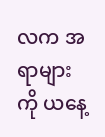လက အရာများကို ယနေ့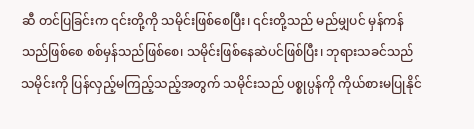ဆီ တင်ပြခြင်းက ၎င်းတို့ကို သမိုင်းဖြစ်စေပြီး၊ ၎င်းတို့သည် မည်မျှပင် မှန်ကန်သည်ဖြစ်စေ စစ်မှန်သည်ဖြစ်စေ၊ သမိုင်းဖြစ်နေဆဲပင်ဖြစ်ပြီး၊ ဘုရားသခင်သည် သမိုင်းကို ပြန်လှည့်မကြည့်သည့်အတွက် သမိုင်းသည် ပစ္စုပ္ပန်ကို ကိုယ်စားမပြုနိုင်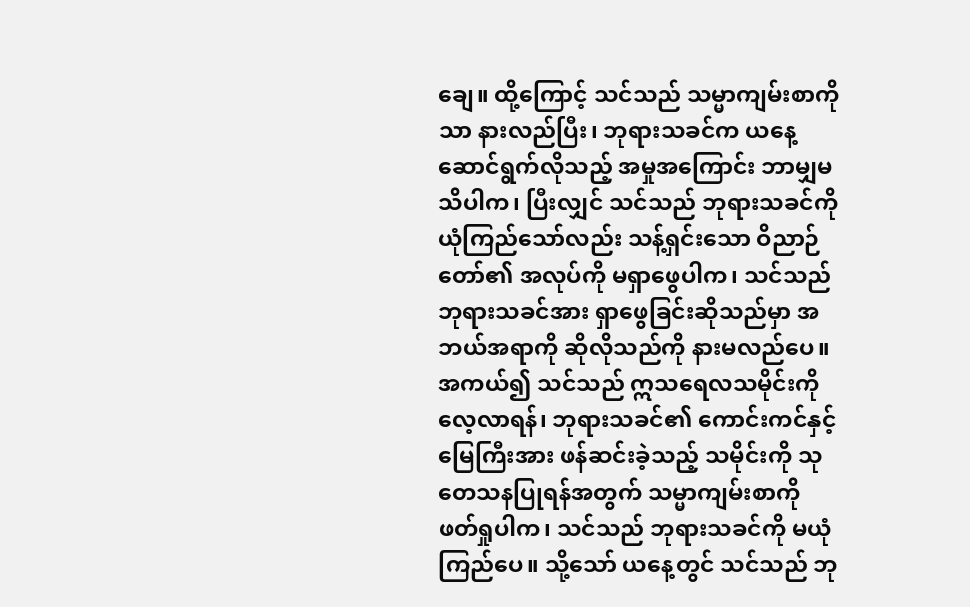ချေ။ ထို့ကြောင့် သင်သည် သမ္မာကျမ်းစာကိုသာ နားလည်ပြီး၊ ဘုရားသခင်က ယနေ့ ဆောင်ရွက်လိုသည့် အမှုအကြောင်း ဘာမျှမသိပါက၊ ပြီးလျှင် သင်သည် ဘုရားသခင်ကို ယုံကြည်သော်လည်း သန့်ရှင်းသော ဝိညာဉ်တော်၏ အလုပ်ကို မရှာဖွေပါက၊ သင်သည် ဘုရားသခင်အား ရှာဖွေခြင်းဆိုသည်မှာ အဘယ်အရာကို ဆိုလိုသည်ကို နားမလည်ပေ။ အကယ်၍ သင်သည် ဣသရေလသမိုင်းကို လေ့လာရန်၊ ဘုရားသခင်၏ ကောင်းကင်နှင့် မြေကြီးအား ဖန်ဆင်းခဲ့သည့် သမိုင်းကို သုတေသနပြုရန်အတွက် သမ္မာကျမ်းစာကို ဖတ်ရှုပါက၊ သင်သည် ဘုရားသခင်ကို မယုံကြည်ပေ။ သို့သော် ယနေ့တွင် သင်သည် ဘု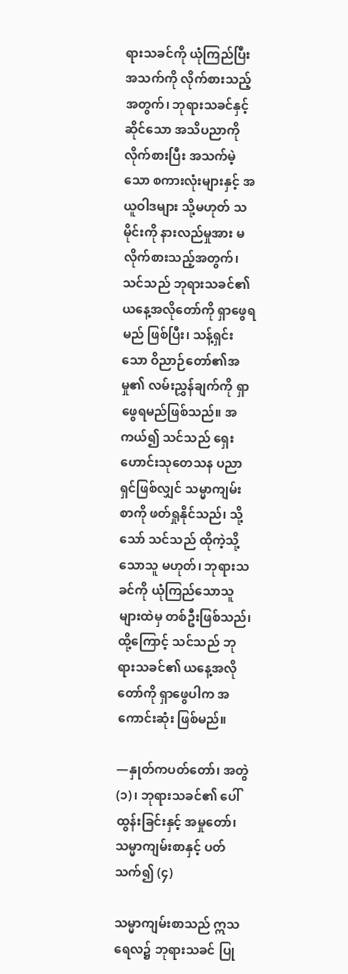ရားသခင်ကို ယုံကြည်ပြီး အသက်ကို လိုက်စားသည့်အတွက်၊ ဘုရားသခင်နှင့်ဆိုင်သော အသိပညာကို လိုက်စားပြီး အသက်မဲ့သော စကားလုံးများနှင့် အယူဝါဒများ သို့မဟုတ် သမိုင်းကို နားလည်မှုအား မလိုက်စားသည့်အတွက်၊ သင်သည် ဘုရားသခင်၏ ယနေ့အလိုတော်ကို ရှာဖွေရမည် ဖြစ်ပြီး၊ သန့်ရှင်းသော ဝိညာဉ်တော်၏အမှု၏ လမ်းညွှန်ချက်ကို ရှာဖွေရမည်ဖြစ်သည်။ အကယ်၍ သင်သည် ရှေးဟောင်းသုတေသန ပညာရှင်ဖြစ်လျှင် သမ္မာကျမ်းစာကို ဖတ်ရှုနိုင်သည်၊ သို့သော် သင်သည် ထိုကဲ့သို့သောသူ မဟုတ်၊ ဘုရားသခင်ကို ယုံကြည်သောသူများထဲမှ တစ်ဦးဖြစ်သည်၊ ထို့ကြောင့် သင်သည် ဘုရားသခင်၏ ယနေ့အလိုတော်ကို ရှာဖွေပါက အကောင်းဆုံး ဖြစ်မည်။

—နှုတ်ကပတ်တော်၊ အတွဲ (၁)၊ ဘုရားသခင်၏ ပေါ်ထွန်းခြင်းနှင့် အမှုတော်၊ သမ္မာကျမ်းစာနှင့် ပတ်သက်၍ (၄)

သမ္မာကျမ်းစာသည် ဣသရေလ၌ ဘုရားသခင် ပြု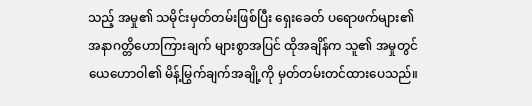သည့် အမှု၏ သမိုင်းမှတ်တမ်းဖြစ်ပြီး ရှေးခေတ် ပရောဖက်များ၏ အနာဂတ္တိဟောကြားချက် များစွာအပြင် ထိုအချိန်က သူ၏ အမှုတွင် ယေဟောဝါ၏ မိန့်မြွက်ချက်အချို့ကို မှတ်တမ်းတင်ထားပေသည်။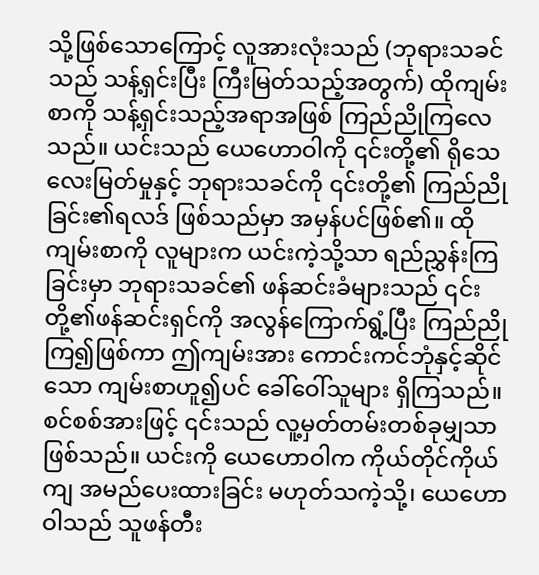သို့ဖြစ်သောကြောင့် လူအားလုံးသည် (ဘုရားသခင်သည် သန့်ရှင်းပြီး ကြီးမြတ်သည့်အတွက်) ထိုကျမ်းစာကို သန့်ရှင်းသည့်အရာအဖြစ် ကြည်ညိုကြလေသည်။ ယင်းသည် ယေဟောဝါကို ၎င်းတို့၏ ရိုသေလေးမြတ်မှုနှင့် ဘုရားသခင်ကို ၎င်းတို့၏ ကြည်ညိုခြင်း၏ရလဒ် ဖြစ်သည်မှာ အမှန်ပင်ဖြစ်၏။ ထိုကျမ်းစာကို လူများက ယင်းကဲ့သို့သာ ရည်ညွှန်းကြခြင်းမှာ ဘုရားသခင်၏ ဖန်ဆင်းခံများသည် ၎င်းတို့၏ဖန်ဆင်းရှင်ကို အလွန်ကြောက်ရွံ့ပြီး ကြည်ညိုကြ၍ဖြစ်ကာ ဤကျမ်းအား ကောင်းကင်ဘုံနှင့်ဆိုင်သော ကျမ်းစာဟူ၍ပင် ခေါ်ဝေါ်သူများ ရှိကြသည်။ စင်စစ်အားဖြင့် ၎င်းသည် လူ့မှတ်တမ်းတစ်ခုမျှသာ ဖြစ်သည်။ ယင်းကို ယေဟောဝါက ကိုယ်တိုင်ကိုယ်ကျ အမည်ပေးထားခြင်း မဟုတ်သကဲ့သို့၊ ယေဟောဝါသည် သူဖန်တီး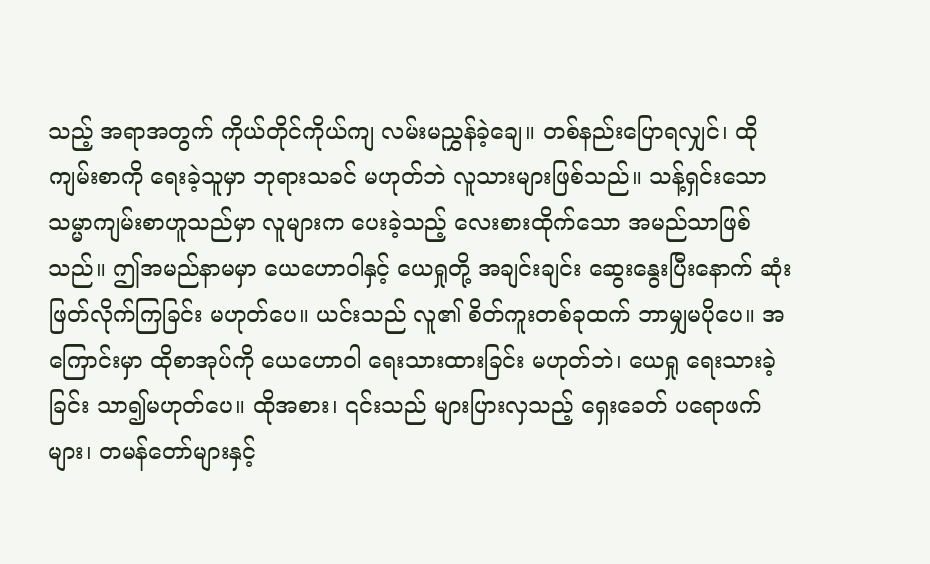သည့် အရာအတွက် ကိုယ်တိုင်ကိုယ်ကျ လမ်းမညွှန်ခဲ့ချေ။ တစ်နည်းပြောရလျှင်၊ ထိုကျမ်းစာကို ရေးခဲ့သူမှာ ဘုရားသခင် မဟုတ်ဘဲ လူသားများဖြစ်သည်။ သန့်ရှင်းသော သမ္မာကျမ်းစာဟူသည်မှာ လူများက ပေးခဲ့သည့် လေးစားထိုက်သော အမည်သာဖြစ်သည်။ ဤအမည်နာမမှာ ယေဟောဝါနှင့် ယေရှုတို့ အချင်းချင်း ဆွေးနွေးပြီးနောက် ဆုံးဖြတ်လိုက်ကြခြင်း မဟုတ်ပေ။ ယင်းသည် လူ၏ စိတ်ကူးတစ်ခုထက် ဘာမျှမပိုပေ။ အကြောင်းမှာ ထိုစာအုပ်ကို ယေဟောဝါ ရေးသားထားခြင်း မဟုတ်ဘဲ၊ ယေရှု ရေးသားခဲ့ခြင်း သာ၍မဟုတ်ပေ။ ထိုအစား၊ ၎င်းသည် များပြားလှသည့် ရှေးခေတ် ပရောဖက်များ၊ တမန်တော်များနှင့်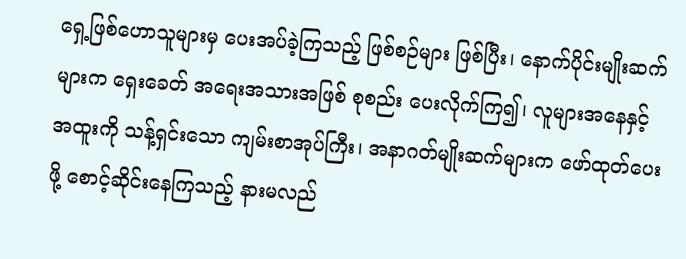ရှေ့ဖြစ်ဟောသူများမှ ပေးအပ်ခဲ့ကြသည့် ဖြစ်စဉ်များ ဖြစ်ပြီး၊ နောက်ပိုင်းမျိုးဆက်များက ရှေးခေတ် အရေးအသားအဖြစ် စုစည်း ပေးလိုက်ကြ၍၊ လူများအနေနှင့် အထူးကို သန့်ရှင်းသော ကျမ်းစာအုပ်ကြီး၊ အနာဂတ်မျိုးဆက်များက ဖော်ထုတ်ပေးဖို့ စောင့်ဆိုင်းနေကြသည့် နားမလည်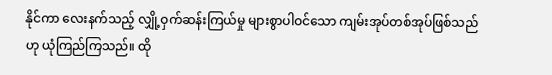နိုင်ကာ လေးနက်သည့် လျှို့ဝှက်ဆန်းကြယ်မှု များစွာပါဝင်သော ကျမ်းအုပ်တစ်အုပ်ဖြစ်သည်ဟု ယုံကြည်ကြသည်။ ထို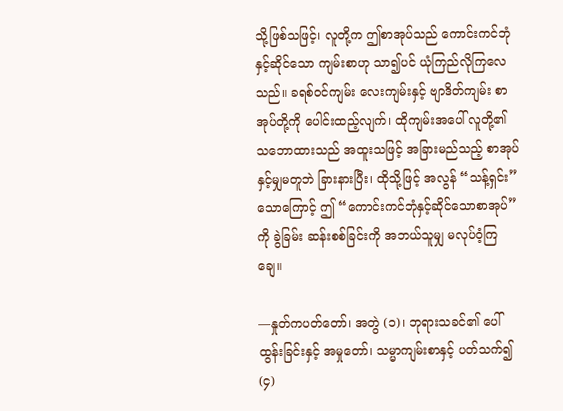သို့ဖြစ်သဖြင့်၊ လူတို့က ဤစာအုပ်သည် ကောင်းကင်ဘုံနှင့်ဆိုင်သော ကျမ်းစာဟု သာ၍ပင် ယုံကြည်လိုကြလေသည်။ ခရစ်ဝင်ကျမ်း လေးကျမ်းနှင့် ဗျာဒိတ်ကျမ်း စာအုပ်တို့ကို ပေါင်းထည့်လျက်၊ ထိုကျမ်းအပေါ် လူတို့၏ သဘောထားသည် အထူးသဖြင့် အခြားမည်သည့် စာအုပ်နှင့်မျှမတူဘဲ ခြားနားပြီး၊ ထိုသို့ဖြင့် အလွန် “သန့်ရှင်း” သောကြောင့် ဤ “ကောင်းကင်ဘုံနှင့်ဆိုင်သောစာအုပ်” ကို ခွဲခြမ်း ဆန်းစစ်ခြင်းကို အဘယ်သူမျှ မလုပ်ဝံ့ကြချေ။

—နှုတ်ကပတ်တော်၊ အတွဲ (၁)၊ ဘုရားသခင်၏ ပေါ်ထွန်းခြင်းနှင့် အမှုတော်၊ သမ္မာကျမ်းစာနှင့် ပတ်သက်၍ (၄)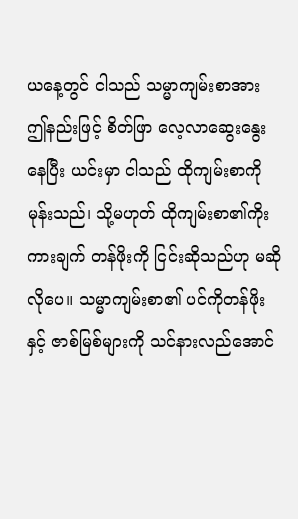ယနေ့တွင် ငါသည် သမ္မာကျမ်းစာအား ဤနည်းဖြင့် စိတ်ဖြာ လေ့လာဆွေးနွေးနေပြီး ယင်းမှာ ငါသည် ထိုကျမ်းစာကို မုန်းသည်၊ သို့မဟုတ် ထိုကျမ်းစာ၏ကိုးကားချက် တန်ဖိုးကို ငြင်းဆိုသည်ဟု မဆိုလိုပေ။ သမ္မာကျမ်းစာ၏ ပင်ကိုတန်ဖိုးနှင့် ဇာစ်မြစ်များကို သင်နားလည်အောင်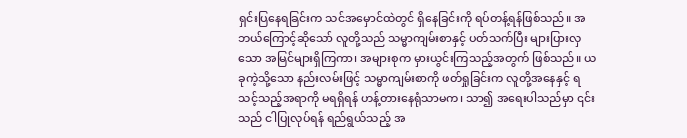ရှင်းပြနေရခြင်းက သင်အမှောင်ထဲတွင် ရှိနေခြင်းကို ရပ်တန့်ရန်ဖြစ်သည်။ အဘယ်ကြောင့်ဆိုသော် လူတို့သည် သမ္မာကျမ်းစာနှင့် ပတ်သက်ပြီး များပြားလှသော အမြင်များရှိကြကာ၊ အများစုက မှားယွင်းကြသည့်အတွက် ဖြစ်သည်။ ယခုကဲ့သို့သော နည်းလမ်းဖြင့် သမ္မာကျမ်းစာကို ဖတ်ရှုခြင်းက လူတို့အနေနှင့် ရသင့်သည့်အရာကို မရရှိရန် ဟန့်တားနေရုံသာမက၊ သာ၍ အရေးပါသည်မှာ ၎င်းသည် ငါပြုလုပ်ရန် ရည်ရွယ်သည့် အ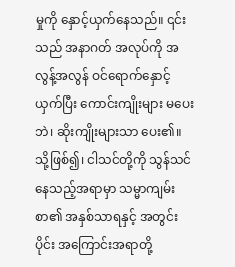မှုကို နှောင့်ယှက်နေသည်။ ၎င်းသည် အနာဂတ် အလုပ်ကို အလွန့်အလွန် ဝင်ရောက်နှောင့်ယှက်ပြီး ကောင်းကျိုးများ မပေးဘဲ၊ ဆိုးကျိုးများသာ ပေး၏။ သို့ဖြစ်၍၊ ငါသင်တို့ကို သွန်သင်နေသည့်အရာမှာ သမ္မာကျမ်းစာ၏ အနှစ်သာရနှင့် အတွင်းပိုင်း အကြောင်းအရာတို့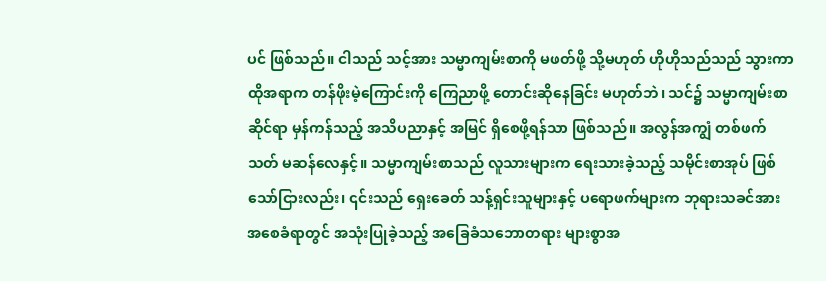ပင် ဖြစ်သည်။ ငါသည် သင့်အား သမ္မာကျမ်းစာကို မဖတ်ဖို့ သို့မဟုတ် ဟိုဟိုသည်သည် သွားကာ ထိုအရာက တန်ဖိုးမဲ့ကြောင်းကို ကြေညာဖို့ တောင်းဆိုနေခြင်း မဟုတ်ဘဲ၊ သင်၌ သမ္မာကျမ်းစာဆိုင်ရာ မှန်ကန်သည့် အသိပညာနှင့် အမြင် ရှိစေဖို့ရန်သာ ဖြစ်သည်။ အလွန်အကျွံ တစ်ဖက်သတ် မဆန်လေနှင့်။ သမ္မာကျမ်းစာသည် လူသားများက ရေးသားခဲ့သည့် သမိုင်းစာအုပ် ဖြစ်သော်ငြားလည်း၊ ၎င်းသည် ရှေးခေတ် သန့်ရှင်းသူများနှင့် ပရောဖက်များက ဘုရားသခင်အား အစေခံရာတွင် အသုံးပြုခဲ့သည့် အခြေခံသဘောတရား များစွာအ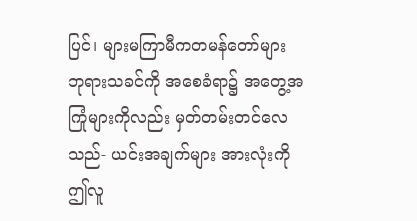ပြင်၊ များမကြာမီကတမန်တော်များ ဘုရားသခင်ကို အစေခံရာ၌ အတွေ့အကြုံများကိုလည်း မှတ်တမ်းတင်လေသည်- ယင်းအချက်များ အားလုံးကို ဤလူ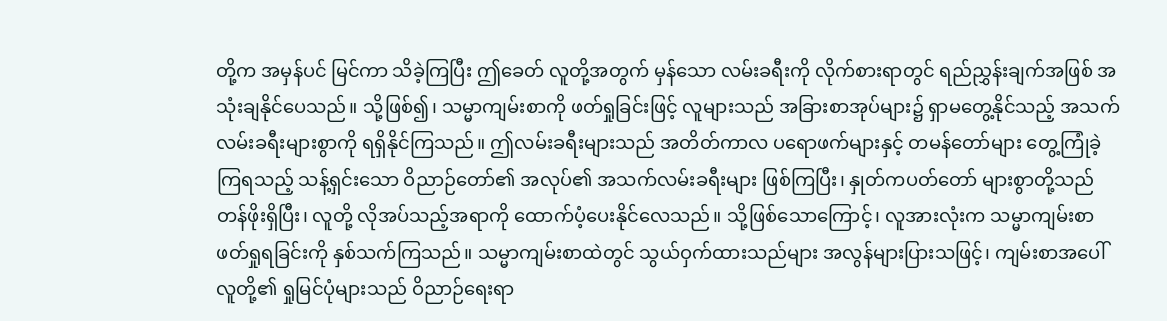တို့က အမှန်ပင် မြင်ကာ သိခဲ့ကြပြီး ဤခေတ် လူတို့အတွက် မှန်သော လမ်းခရီးကို လိုက်စားရာတွင် ရည်ညွှန်းချက်အဖြစ် အသုံးချနိုင်ပေသည်။ သို့ဖြစ်၍၊ သမ္မာကျမ်းစာကို ဖတ်ရှုခြင်းဖြင့် လူများသည် အခြားစာအုပ်များ၌ ရှာမတွေ့နိုင်သည့် အသက်လမ်းခရီးများစွာကို ရရှိနိုင်ကြသည်။ ဤလမ်းခရီးများသည် အတိတ်ကာလ ပရောဖက်များနှင့် တမန်တော်များ တွေ့ကြုံခဲ့ကြရသည့် သန့်ရှင်းသော ဝိညာဉ်တော်၏ အလုပ်၏ အသက်လမ်းခရီးများ ဖြစ်ကြပြီး၊ နှုတ်ကပတ်တော် များစွာတို့သည် တန်ဖိုးရှိပြီး၊ လူတို့ လိုအပ်သည့်အရာကို ထောက်ပံ့ပေးနိုင်လေသည်။ သို့ဖြစ်သောကြောင့်၊ လူအားလုံးက သမ္မာကျမ်းစာ ဖတ်ရှုရခြင်းကို နှစ်သက်ကြသည်။ သမ္မာကျမ်းစာထဲတွင် သွယ်ဝှက်ထားသည်များ အလွန်များပြားသဖြင့်၊ ကျမ်းစာအပေါ် လူတို့၏ ရှုမြင်ပုံများသည် ဝိညာဉ်ရေးရာ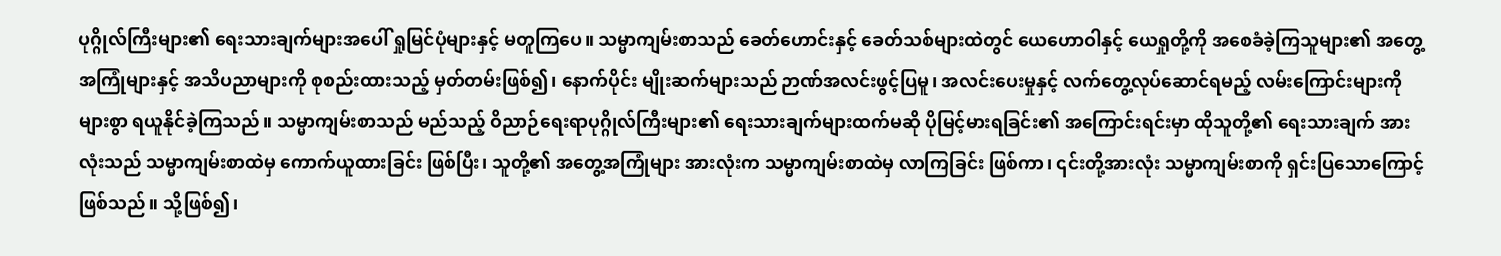ပုဂ္ဂိုလ်ကြီးများ၏ ရေးသားချက်များအပေါ် ရှုမြင်ပုံများနှင့် မတူကြပေ။ သမ္မာကျမ်းစာသည် ခေတ်ဟောင်းနှင့် ခေတ်သစ်များထဲတွင် ယေဟောဝါနှင့် ယေရှုတို့ကို အစေခံခဲ့ကြသူများ၏ အတွေ့အကြုံများနှင့် အသိပညာများကို စုစည်းထားသည့် မှတ်တမ်းဖြစ်၍၊ နောက်ပိုင်း မျိုးဆက်များသည် ဉာဏ်အလင်းဖွင့်ပြမူ၊ အလင်းပေးမှုနှင့် လက်တွေ့လုပ်ဆောင်ရမည့် လမ်းကြောင်းများကို များစွာ ရယူနိုင်ခဲ့ကြသည်။ သမ္မာကျမ်းစာသည် မည်သည့် ဝိညာဉ်ရေးရာပုဂ္ဂိုလ်ကြီးများ၏ ရေးသားချက်များထက်မဆို ပိုမြင့်မားရခြင်း၏ အကြောင်းရင်းမှာ ထိုသူတို့၏ ရေးသားချက် အားလုံးသည် သမ္မာကျမ်းစာထဲမှ ကောက်ယူထားခြင်း ဖြစ်ပြီး၊ သူတို့၏ အတွေ့အကြုံများ အားလုံးက သမ္မာကျမ်းစာထဲမှ လာကြခြင်း ဖြစ်ကာ၊ ၎င်းတို့အားလုံး သမ္မာကျမ်းစာကို ရှင်းပြသောကြောင့် ဖြစ်သည်။ သို့ဖြစ်၍၊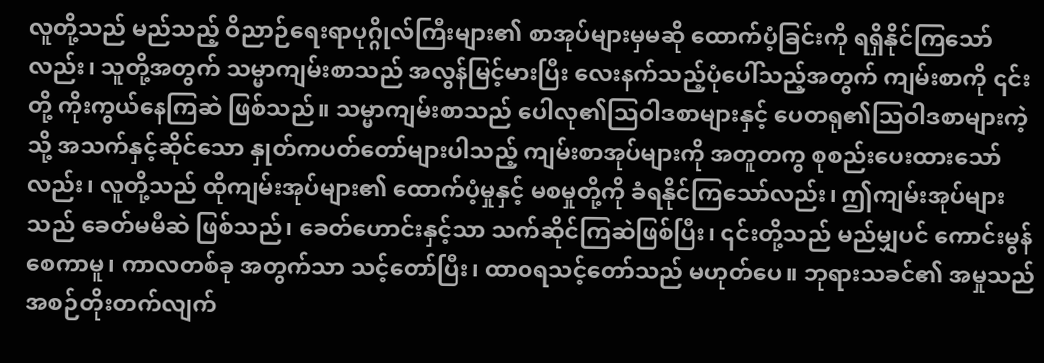လူတို့သည် မည်သည့် ဝိညာဉ်ရေးရာပုဂ္ဂိုလ်ကြီးများ၏ စာအုပ်များမှမဆို ထောက်ပံ့ခြင်းကို ရရှိနိုင်ကြသော်လည်း၊ သူတို့အတွက် သမ္မာကျမ်းစာသည် အလွန်မြင့်မားပြီး လေးနက်သည့်ပုံပေါ်သည့်အတွက် ကျမ်းစာကို ၎င်းတို့ ကိုးကွယ်နေကြဆဲ ဖြစ်သည်။ သမ္မာကျမ်းစာသည် ပေါလု၏သြဝါဒစာများနှင့် ပေတရု၏သြဝါဒစာများကဲ့သို့ အသက်နှင့်ဆိုင်သော နှုတ်ကပတ်တော်များပါသည့် ကျမ်းစာအုပ်များကို အတူတကွ စုစည်းပေးထားသော်လည်း၊ လူတို့သည် ထိုကျမ်းအုပ်များ၏ ထောက်ပံ့မှုနှင့် မစမှုတို့ကို ခံရနိုင်ကြသော်လည်း၊ ဤကျမ်းအုပ်များသည် ခေတ်မမီဆဲ ဖြစ်သည်၊ ခေတ်ဟောင်းနှင့်သာ သက်ဆိုင်ကြဆဲဖြစ်ပြီး၊ ၎င်းတို့သည် မည်မျှပင် ကောင်းမွန်စေကာမူ၊ ကာလတစ်ခု အတွက်သာ သင့်တော်ပြီး၊ ထာ၀ရသင့်တော်သည် မဟုတ်ပေ။ ဘုရားသခင်၏ အမှုသည် အစဉ်တိုးတက်လျက်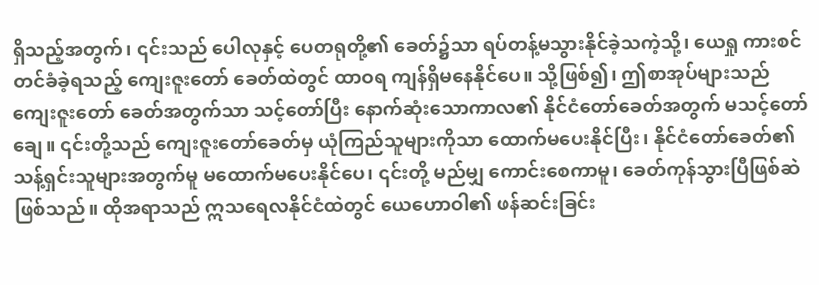ရှိသည့်အတွက်၊ ၎င်းသည် ပေါလုနှင့် ပေတရုတို့၏ ခေတ်၌သာ ရပ်တန့်မသွားနိုင်ခဲ့သကဲ့သို့၊ ယေရှု ကားစင်တင်ခံခဲ့ရသည့် ကျေးဇူးတော် ခေတ်ထဲတွင် ထာဝရ ကျန်ရှိမနေနိုင်ပေ။ သို့ဖြစ်၍၊ ဤစာအုပ်များသည် ကျေးဇူးတော် ခေတ်အတွက်သာ သင့်တော်ပြီး နောက်ဆုံးသောကာလ၏ နိုင်ငံတော်ခေတ်အတွက် မသင့်တော်ချေ။ ၎င်းတို့သည် ကျေးဇူးတော်ခေတ်မှ ယုံကြည်သူများကိုသာ ထောက်မပေးနိုင်ပြီး၊ နိုင်ငံတော်ခေတ်၏ သန့်ရှင်းသူများအတွက်မူ မထောက်မပေးနိုင်ပေ၊ ၎င်းတို့ မည်မျှ ကောင်းစေကာမူ၊ ခေတ်ကုန်သွားပြီဖြစ်ဆဲ ဖြစ်သည်။ ထိုအရာသည် ဣသရေလနိုင်ငံထဲတွင် ယေဟောဝါ၏ ဖန်ဆင်းခြင်း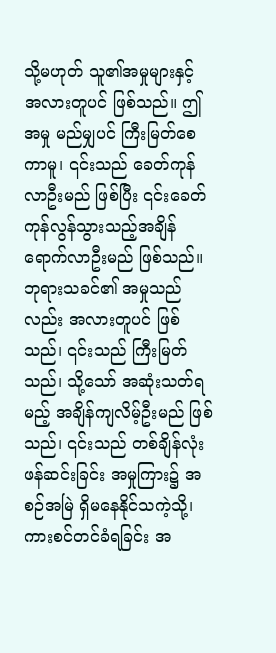သို့မဟုတ် သူ၏အမှုများနှင့် အလားတူပင် ဖြစ်သည်။ ဤအမှု မည်မျှပင် ကြီးမြတ်စေကာမူ၊ ၎င်းသည် ခေတ်ကုန်လာဦးမည် ဖြစ်ပြီး ၎င်းခေတ် ကုန်လွန်သွားသည့်အချိန် ရောက်လာဦးမည် ဖြစ်သည်။ ဘုရားသခင်၏ အမှုသည်လည်း အလားတူပင် ဖြစ်သည်၊ ၎င်းသည် ကြီးမြတ်သည်၊ သို့သော် အဆုံးသတ်ရမည့် အချိန်ကျလိမ့်ဦးမည် ဖြစ်သည်၊ ၎င်းသည် တစ်ချိန်လုံး ဖန်ဆင်းခြင်း အမှုကြား၌ အစဉ်အမြဲ ရှိမနေနိုင်သကဲ့သို့၊ ကားစင်တင်ခံရခြင်း အ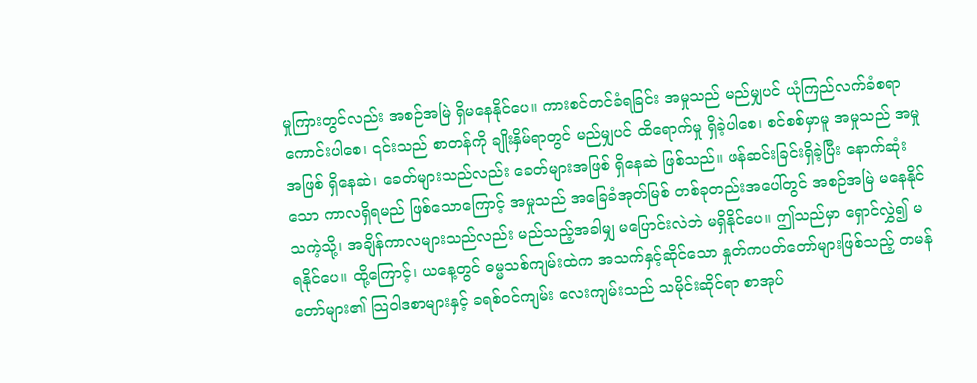မှုကြားတွင်လည်း အစဉ်အမြဲ ရှိမနေနိုင်ပေ။ ကားစင်တင်ခံရခြင်း အမှုသည် မည်မျှပင် ယုံကြည်လက်ခံစရာ ကောင်းပါစေ၊ ၎င်းသည် စာတန်ကို ချိုးနှိမ်ရာတွင် မည်မျှပင် ထိရောက်မှု ရှိခဲ့ပါစေ၊ စင်စစ်မှာမူ အမှုသည် အမှုအဖြစ် ရှိနေဆဲ၊ ခေတ်များသည်လည်း ခေတ်များအဖြစ် ရှိနေဆဲ ဖြစ်သည်။ ဖန်ဆင်းခြင်းရှိခဲ့ပြီး နောက်ဆုံးသော ကာလရှိရမည် ဖြစ်သောကြောင့် အမှုသည် အခြေခံအုတ်မြစ် တစ်ခုတည်းအပေါ်တွင် အစဉ်အမြဲ မနေနိုင်သကဲ့သို့၊ အချိန်ကာလများသည်လည်း မည်သည့်အခါမျှ မပြောင်းလဲဘဲ မရှိနိုင်ပေ။ ဤသည်မှာ ရှောင်လွှဲ၍ မရနိုင်ပေ။ ထို့ကြောင့်၊ ယနေ့တွင် ဓမ္မသစ်ကျမ်းထဲက အသက်နှင့်ဆိုင်သော နှုတ်ကပတ်တော်များဖြစ်သည့် တမန်တော်များ၏ သြဝါဒစာများနှင့် ခရစ်ဝင်ကျမ်း လေးကျမ်းသည် သမိုင်းဆိုင်ရာ စာအုပ်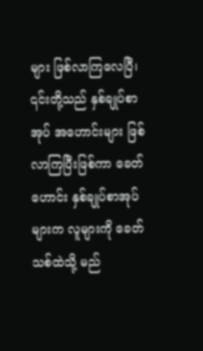များ ဖြစ်လာကြလေပြီ၊ ၎င်းတို့သည် နှစ်ချုပ်စာအုပ် အဟောင်းများ ဖြစ်လာကြပြီးဖြစ်ကာ ခေတ်ဟောင်း နှစ်ချုပ်စာအုပ်များက လူများကို ခေတ်သစ်ထဲသို့ မည်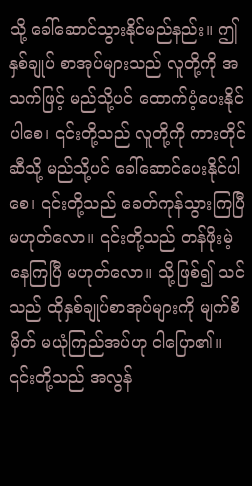သို့ ခေါ်ဆောင်သွားနိုင်မည်နည်း။ ဤနှစ်ချုပ် စာအုပ်များသည် လူတို့ကို အသက်ဖြင့် မည်သို့ပင် ထောက်ပံ့ပေးနိုင်ပါစေ၊ ၎င်းတို့သည် လူတို့ကို ကားတိုင်ဆီသို့ မည်သို့ပင် ခေါ်ဆောင်ပေးနိုင်ပါစေ၊ ၎င်းတို့သည် ခေတ်ကုန်သွားကြပြီ မဟုတ်လော။ ၎င်းတို့သည် တန်ဖိုးမဲ့နေကြပြီ မဟုတ်လော။ သို့ဖြစ်၍ သင်သည် ထိုနှစ်ချုပ်စာအုပ်များကို မျက်စိမှိတ် မယုံကြည်အပ်ဟု ငါပြော၏။ ၎င်းတို့သည် အလွန်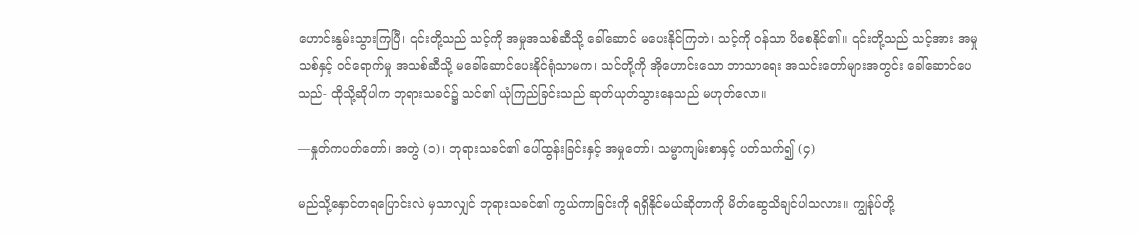ဟောင်းနွမ်းသွားကြပြီ၊ ၎င်းတို့သည် သင့်ကို အမှုအသစ်ဆီသို့ ခေါ်ဆောင် မပေးနိုင်ကြဘဲ၊ သင့်ကို ဝန်သာ ပိစေနိုင်၏။ ၎င်းတို့သည် သင့်အား အမှုသစ်နှင့် ဝင်ရောက်မှု အသစ်ဆီသို့ မခေါ်ဆောင်ပေးနိုင်ရုံသာမက၊ သင်တို့ကို အိုဟောင်းသော ဘာသာရေး အသင်းတော်များအတွင်း ခေါ်ဆောင်ပေသည်- ထိုသို့ဆိုပါက ဘုရားသခင်၌ သင်၏ ယုံကြည်ခြင်းသည် ဆုတ်ယုတ်သွားနေသည် မဟုတ်လော။

—နှုတ်ကပတ်တော်၊ အတွဲ (၁)၊ ဘုရားသခင်၏ ပေါ်ထွန်းခြင်းနှင့် အမှုတော်၊ သမ္မာကျမ်းစာနှင့် ပတ်သက်၍ (၄)

မည်သို့နှောင်တရပြောင်းလဲ မှသာလျှင် ဘုရားသခင်၏ ကွယ်ကာခြင်းကို ရရှိနိုင်မယ်ဆိုတာကို မိတ်ဆွေသိချင်ပါသလား။ ကျွန်ုပ်တို့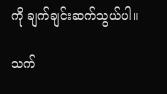ကို ချက်ချင်းဆက်သွယ်ပါ။

သက်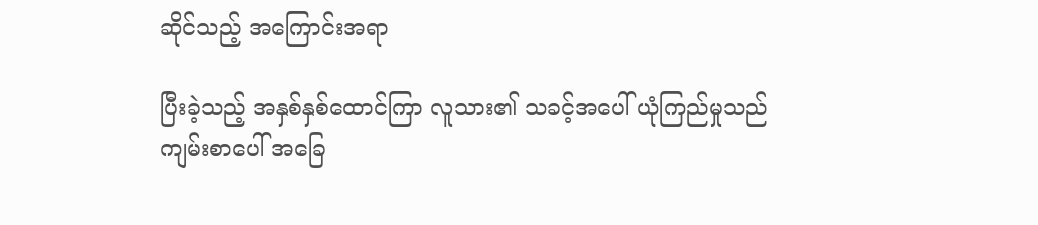ဆိုင်သည့် အကြောင်းအရာ

ပြီးခဲ့သည့် အနှစ်နှစ်ထောင်ကြာ လူသား၏ သခင့်အပေါ် ယုံကြည်မှုသည် ကျမ်းစာပေါ် အခြေ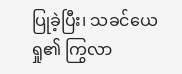ပြုခဲ့ပြီး၊ သခင်ယေရှု၏ ကြွလာ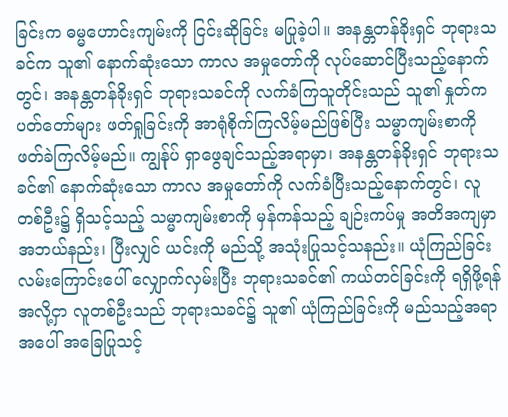ခြင်းက ဓမ္မဟောင်းကျမ်းကို ငြင်းဆိုခြင်း မပြုခဲ့ပါ။ အနန္တတန်ခိုးရှင် ဘုရားသခင်က သူ၏ နောက်ဆုံးသော ကာလ အမှုတော်ကို လုပ်ဆောင်ပြီးသည့်နောက်တွင်၊ အနန္တတန်ခိုးရှင် ဘုရားသခင်ကို လက်ခံကြသူတိုင်းသည် သူ၏ နှုတ်ကပတ်တော်များ ဖတ်ရှုခြင်းကို အာရုံစိုက်ကြလိမ့်မည်ဖြစ်ပြီး သမ္မာကျမ်းစာကို ဖတ်ခဲကြလိမ့်မည်။ ကျွန်ုပ် ရှာဖွေချင်သည့်အရာမှာ၊ အနန္တတန်ခိုးရှင် ဘုရားသခင်၏ နောက်ဆုံးသော ကာလ အမှုတော်ကို လက်ခံပြီးသည့်နောက်တွင်၊ လူတစ်ဦး၌ ရှိသင့်သည့် သမ္မာကျမ်းစာကို မှန်ကန်သည့် ချဉ်းကပ်မှု အတိအကျမှာ အဘယ်နည်း၊ ပြီးလျှင် ယင်းကို မည်သို့ အသုံးပြုသင့်သနည်း။ ယုံကြည်ခြင်း လမ်းကြောင်းပေါ် လျှောက်လှမ်းပြီး ဘုရားသခင်၏ ကယ်တင်ခြင်းကို ရရှိဖို့ရန်အလို့ငှာ လူတစ်ဦးသည် ဘုရားသခင်၌ သူ၏ ယုံကြည်ခြင်းကို မည်သည့်အရာအပေါ် အခြေပြုသင့်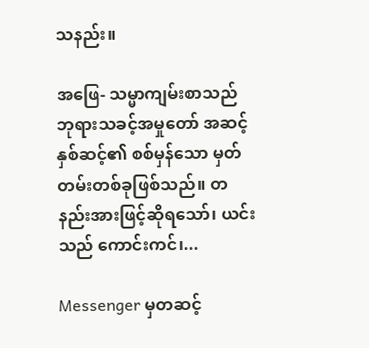သနည်း။

အဖြေ- သမ္မာကျမ်းစာသည် ဘုရားသခင့်အမှုတော် အဆင့်နှစ်ဆင့်၏ စစ်မှန်သော မှတ်တမ်းတစ်ခုဖြစ်သည်။ တနည်းအားဖြင့်ဆိုရသော်၊ ယင်းသည် ကောင်းကင်၊...

Messenger မှတဆင့်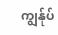ကျွန်ုပ်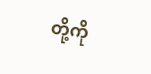တို့ကို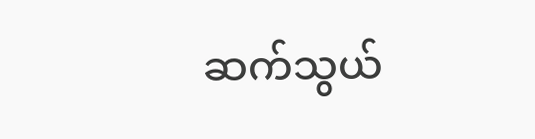ဆက်သွယ်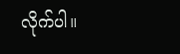လိုက်ပါ။